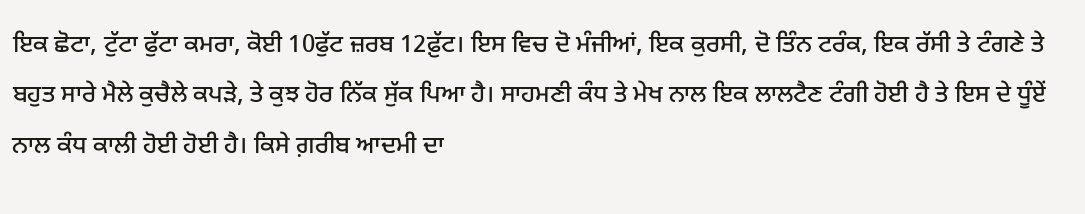ਇਕ ਛੋਟਾ, ਟੁੱਟਾ ਫੁੱਟਾ ਕਮਰਾ, ਕੋਈ 10ਫੁੱਟ ਜ਼ਰਬ 12ਫ਼ੁੱਟ। ਇਸ ਵਿਚ ਦੋ ਮੰਜੀਆਂ, ਇਕ ਕੁਰਸੀ, ਦੋ ਤਿੰਨ ਟਰੰਕ, ਇਕ ਰੱਸੀ ਤੇ ਟੰਗਣੇ ਤੇ ਬਹੁਤ ਸਾਰੇ ਮੈਲੇ ਕੁਚੈਲੇ ਕਪੜੇ, ਤੇ ਕੁਝ ਹੋਰ ਨਿੱਕ ਸੁੱਕ ਪਿਆ ਹੈ। ਸਾਹਮਣੀ ਕੰਧ ਤੇ ਮੇਖ ਨਾਲ ਇਕ ਲਾਲਟੈਣ ਟੰਗੀ ਹੋਈ ਹੈ ਤੇ ਇਸ ਦੇ ਧੂੰਏਂ ਨਾਲ ਕੰਧ ਕਾਲੀ ਹੋਈ ਹੋਈ ਹੈ। ਕਿਸੇ ਗ਼ਰੀਬ ਆਦਮੀ ਦਾ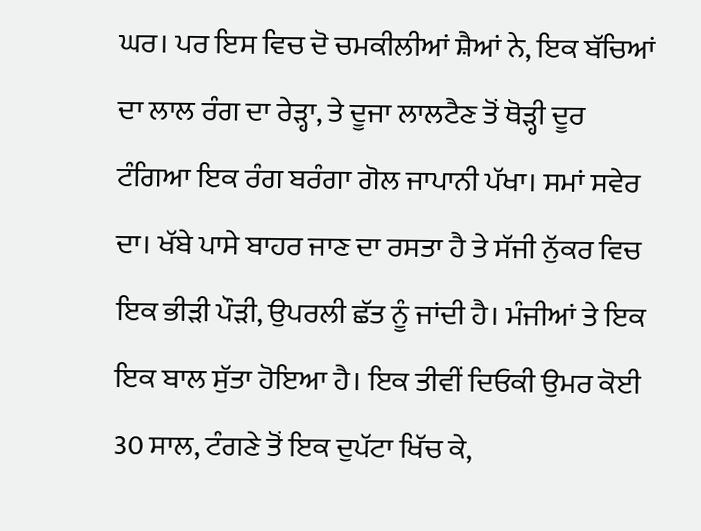ਘਰ। ਪਰ ਇਸ ਵਿਚ ਦੋ ਚਮਕੀਲੀਆਂ ਸ਼ੈਆਂ ਨੇ, ਇਕ ਬੱਚਿਆਂ ਦਾ ਲਾਲ ਰੰਗ ਦਾ ਰੇੜ੍ਹਾ, ਤੇ ਦੂਜਾ ਲਾਲਟੈਣ ਤੋਂ ਥੋੜ੍ਹੀ ਦੂਰ ਟੰਗਿਆ ਇਕ ਰੰਗ ਬਰੰਗਾ ਗੋਲ ਜਾਪਾਨੀ ਪੱਖਾ। ਸਮਾਂ ਸਵੇਰ ਦਾ। ਖੱਬੇ ਪਾਸੇ ਬਾਹਰ ਜਾਣ ਦਾ ਰਸਤਾ ਹੈ ਤੇ ਸੱਜੀ ਨੁੱਕਰ ਵਿਚ ਇਕ ਭੀੜੀ ਪੌੜੀ, ਉਪਰਲੀ ਛੱਤ ਨੂੰ ਜਾਂਦੀ ਹੈ। ਮੰਜੀਆਂ ਤੇ ਇਕ ਇਕ ਬਾਲ ਸੁੱਤਾ ਹੋਇਆ ਹੈ। ਇਕ ਤੀਵੀਂ ਦਿਓਕੀ ਉਮਰ ਕੋਈ 30 ਸਾਲ, ਟੰਗਣੇ ਤੋਂ ਇਕ ਦੁਪੱਟਾ ਖਿੱਚ ਕੇ,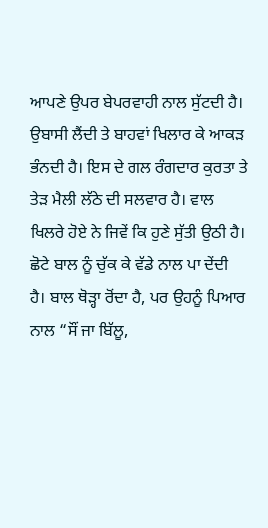ਆਪਣੇ ਉਪਰ ਬੇਪਰਵਾਹੀ ਨਾਲ ਸੁੱਟਦੀ ਹੈ। ਉਬਾਸੀ ਲੈਂਦੀ ਤੇ ਬਾਹਵਾਂ ਖਿਲਾਰ ਕੇ ਆਕੜ ਭੰਨਦੀ ਹੈ। ਇਸ ਦੇ ਗਲ ਰੰਗਦਾਰ ਕੁਰਤਾ ਤੇ ਤੇੜ ਮੈਲੀ ਲੱਠੇ ਦੀ ਸਲਵਾਰ ਹੈ। ਵਾਲ ਖਿਲਰੇ ਹੋਏ ਨੇ ਜਿਵੇਂ ਕਿ ਹੁਣੇ ਸੁੱਤੀ ਉਠੀ ਹੈ। ਛੋਟੇ ਬਾਲ ਨੂੰ ਚੁੱਕ ਕੇ ਵੱਡੇ ਨਾਲ ਪਾ ਦੇਂਦੀ ਹੈ। ਬਾਲ ਥੋੜ੍ਹਾ ਰੋਂਦਾ ਹੈ, ਪਰ ਉਹਨੂੰ ਪਿਆਰ ਨਾਲ “ਸੌਂ ਜਾ ਬਿੱਲੂ,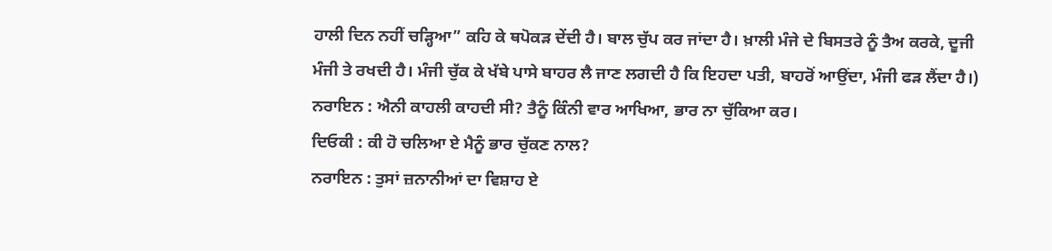ਹਾਲੀ ਦਿਨ ਨਹੀਂ ਚੜ੍ਹਿਆ” ਕਹਿ ਕੇ ਥਪੋਕੜ ਦੇਂਦੀ ਹੈ। ਬਾਲ ਚੁੱਪ ਕਰ ਜਾਂਦਾ ਹੈ। ਖ਼ਾਲੀ ਮੰਜੇ ਦੇ ਬਿਸਤਰੇ ਨੂੰ ਤੈਅ ਕਰਕੇ, ਦੂਜੀ ਮੰਜੀ ਤੇ ਰਖਦੀ ਹੈ। ਮੰਜੀ ਚੁੱਕ ਕੇ ਖੱਬੇ ਪਾਸੇ ਬਾਹਰ ਲੈ ਜਾਣ ਲਗਦੀ ਹੈ ਕਿ ਇਹਦਾ ਪਤੀ, ਬਾਹਰੋਂ ਆਉਂਦਾ, ਮੰਜੀ ਫੜ ਲੈਂਦਾ ਹੈ।)
ਨਰਾਇਨ : ਐਨੀ ਕਾਹਲੀ ਕਾਹਦੀ ਸੀ? ਤੈਨੂੰ ਕਿੰਨੀ ਵਾਰ ਆਖਿਆ, ਭਾਰ ਨਾ ਚੁੱਕਿਆ ਕਰ।
ਦਿਓਕੀ : ਕੀ ਹੋ ਚਲਿਆ ਏ ਮੈਨੂੰ ਭਾਰ ਚੁੱਕਣ ਨਾਲ?
ਨਰਾਇਨ : ਤੁਸਾਂ ਜ਼ਨਾਨੀਆਂ ਦਾ ਵਿਸ਼ਾਹ ਏ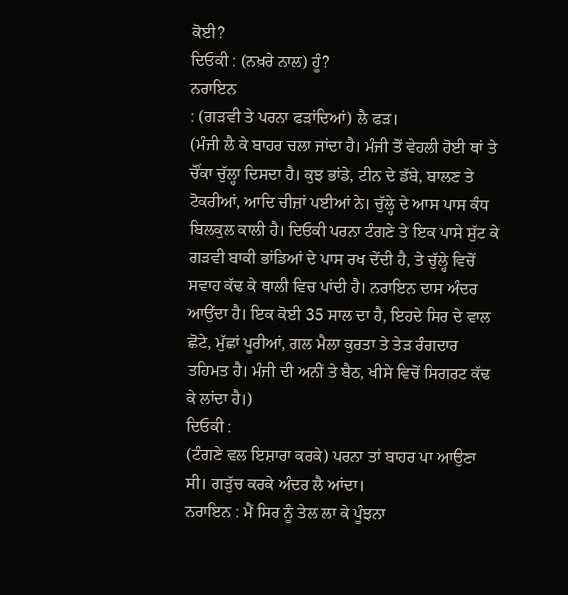ਕੋਈ?
ਦਿਓਕੀ : (ਨਖ਼ਰੇ ਨਾਲ) ਹੂੰ?
ਨਰਾਇਨ
: (ਗੜਵੀ ਤੇ ਪਰਨਾ ਫੜਾਂਦਿਆਂ) ਲੈ ਫੜ।
(ਮੰਜੀ ਲੈ ਕੇ ਬਾਹਰ ਚਲਾ ਜਾਂਦਾ ਹੈ। ਮੰਜੀ ਤੋਂ ਵੇਹਲੀ ਹੋਈ ਥਾਂ ਤੇ ਚੌਂਕਾ ਚੁੱਲ੍ਹਾ ਦਿਸਦਾ ਹੈ। ਕੁਝ ਭਾਂਡੇ, ਟੀਨ ਦੇ ਡੱਬੇ, ਬਾਲਣ ਤੇ ਟੋਕਰੀਆਂ, ਆਦਿ ਚੀਜ਼ਾਂ ਪਈਆਂ ਨੇ। ਚੁੱਲ੍ਹੇ ਦੇ ਆਸ ਪਾਸ ਕੰਧ ਬਿਲਕੁਲ ਕਾਲੀ ਹੈ। ਦਿਓਕੀ ਪਰਨਾ ਟੰਗਣੇ ਤੇ ਇਕ ਪਾਸੇ ਸੁੱਟ ਕੇ ਗੜਵੀ ਬਾਕੀ ਭਾਂਡਿਆਂ ਦੇ ਪਾਸ ਰਖ ਦੇਂਦੀ ਹੈ, ਤੇ ਚੁੱਲ੍ਹੇ ਵਿਚੋਂ ਸਵਾਹ ਕੱਢ ਕੇ ਥਾਲੀ ਵਿਚ ਪਾਂਦੀ ਹੈ। ਨਰਾਇਨ ਦਾਸ ਅੰਦਰ ਆਉਂਦਾ ਹੈ। ਇਕ ਕੋਈ 35 ਸਾਲ ਦਾ ਹੈ, ਇਹਦੇ ਸਿਰ ਦੇ ਵਾਲ ਛੋਟੇ, ਮੁੱਛਾਂ ਪੂਰੀਆਂ, ਗਲ ਮੈਲਾ ਕੁਰਤਾ ਤੇ ਤੇੜ ਰੰਗਦਾਰ ਤਹਿਮਤ ਹੈ। ਮੰਜੀ ਦੀ ਅਨੀਂ ਤੇ ਬੈਠ, ਖੀਸੇ ਵਿਚੋਂ ਸਿਗਰਟ ਕੱਢ ਕੇ ਲਾਂਦਾ ਹੈ।)
ਦਿਓਕੀ :
(ਟੰਗਣੇ ਵਲ ਇਸ਼ਾਰਾ ਕਰਕੇ) ਪਰਨਾ ਤਾਂ ਬਾਹਰ ਪਾ ਆਉਣਾ ਸੀ। ਗੜੁੱਚ ਕਰਕੇ ਅੰਦਰ ਲੈ ਆਂਦਾ।
ਨਰਾਇਨ : ਮੈਂ ਸਿਰ ਨੂੰ ਤੇਲ ਲਾ ਕੇ ਪੂੰਝਨਾ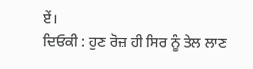ਏਂ।
ਦਿਓਕੀ : ਹੁਣ ਰੋਜ਼ ਹੀ ਸਿਰ ਨੂੰ ਤੇਲ ਲਾਣ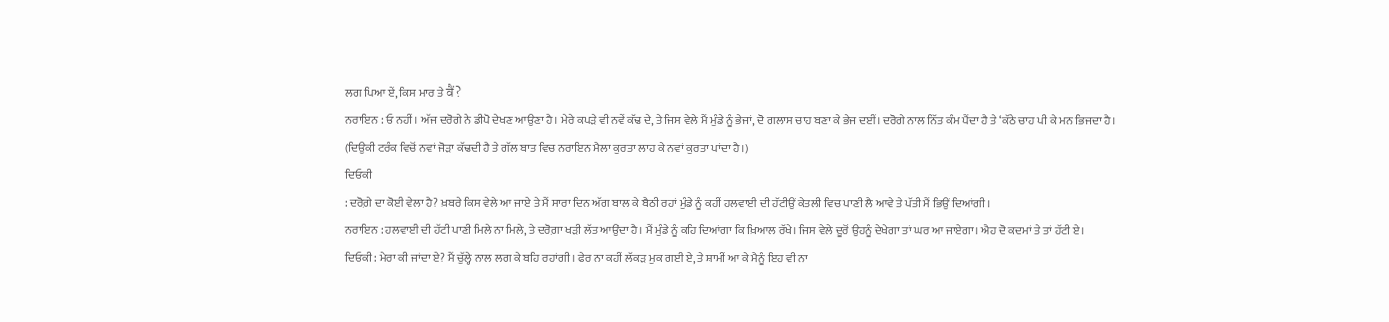ਲਗ ਪਿਆ ਏਂ, ਕਿਸ ਮਾਰ ਤੇ वैं?
ਨਰਾਇਨ : ਓ ਨਹੀਂ। ਅੱਜ ਦਰੋਗੇ ਨੇ ਡੀਪੋ ਦੇਖਣ ਆਉਣਾ ਹੈ। ਮੇਰੇ ਕਪੜੇ ਵੀ ਨਵੇਂ ਕੱਢ ਦੇ, ਤੇ ਜਿਸ ਵੇਲੇ ਮੈਂ ਮੁੰਡੇ ਨੂੰ ਭੇਜਾਂ, ਦੋ ਗਲਾਸ ਚਾਹ ਬਣਾ ਕੇ ਭੇਜ ਦਈਂ। ਦਰੋਗੇ ਨਾਲ ਨਿੱਤ ਕੰਮ ਪੈਂਦਾ ਹੈ ਤੇ ‘ਕੱਠੇ ਚਾਹ ਪੀ ਕੇ ਮਨ ਭਿਜਦਾ ਹੈ।
(ਦਿਉਕੀ ਟਰੰਕ ਵਿਚੋਂ ਨਵਾਂ ਜੋੜਾ ਕੱਢਦੀ ਹੈ ਤੇ ਗੱਲ ਬਾਤ ਵਿਚ ਨਰਾਇਨ ਮੈਲਾ ਕੁਰਤਾ ਲਾਹ ਕੇ ਨਵਾਂ ਕੁਰਤਾ ਪਾਂਦਾ ਹੈ।)
ਦਿਓਕੀ
: ਦਰੋਗ਼ੇ ਦਾ ਕੋਈ ਵੇਲਾ ਹੈ? ਖ਼ਬਰੇ ਕਿਸ ਵੇਲੇ ਆ ਜਾਏ ਤੇ ਮੈਂ ਸਾਰਾ ਦਿਨ ਅੱਗ ਬਾਲ ਕੇ ਬੈਠੀ ਰਹਾਂ ਮੁੰਡੇ ਨੂੰ ਕਹੀਂ ਹਲਵਾਈ ਦੀ ਹੱਟੀਉਂ ਕੇਤਲੀ ਵਿਚ ਪਾਣੀ ਲੈ ਆਵੇ ਤੇ ਪੱਤੀ ਮੈਂ ਭਿਉਂ ਦਿਆਂਗੀ।
ਨਰਾਇਨ : ਹਲਵਾਈ ਦੀ ਹੱਟੀ ਪਾਣੀ ਮਿਲੇ ਨਾ ਮਿਲੇ, ਤੇ ਦਰੋਗ਼ਾ ਖਡ਼ੀ ਲੱਤ ਆਉਂਦਾ ਹੈ। ਮੈਂ ਮੁੰਡੇ ਨੂੰ ਕਹਿ ਦਿਆਂਗਾ ਕਿ ਖ਼ਿਆਲ ਰੱਖੇ। ਜਿਸ ਵੇਲੇ ਦੂਰੋਂ ਉਹਨੂੰ ਦੇਖੇਗਾ ਤਾਂ ਘਰ ਆ ਜਾਏਗਾ। ਐਹ ਦੋ ਕਦਮਾਂ ਤੇ ਤਾਂ ਹੱਟੀ ਏ।
ਦਿਓਕੀ : ਮੇਰਾ ਕੀ ਜਾਂਦਾ ਏ? ਮੈਂ ਚੁੱਲ੍ਹੇ ਨਾਲ ਲਗ ਕੇ ਬਹਿ ਰਹਾਂਗੀ। ਫੇਰ ਨਾ ਕਹੀਂ ਲੱਕੜ ਮੁਕ ਗਈ ਏ, ਤੇ ਸ਼ਾਮੀਂ ਆ ਕੇ ਮੈਨੂੰ ਇਹ ਵੀ ਨਾ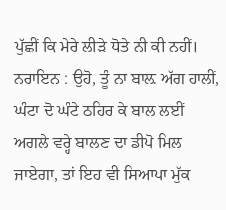ਪੁੱਛੀਂ ਕਿ ਮੇਰੇ ਲੀੜੇ ਧੋਤੇ ਨੀ ਕੀ ਨਹੀਂ।
ਨਰਾਇਨ : ਉਹੋ, ਤੂੰ ਨਾ ਬਾਲ਼ ਅੱਗ ਹਾਲੀਂ, ਘੰਟਾ ਦੋ ਘੰਟੇ ਠਹਿਰ ਕੇ ਬਾਲ ਲਈਂ ਅਗਲੇ ਵਰ੍ਹੇ ਬਾਲਣ ਦਾ ਡੀਪੋ ਮਿਲ ਜਾਏਗਾ, ਤਾਂ ਇਹ ਵੀ ਸਿਆਪਾ ਮੁੱਕ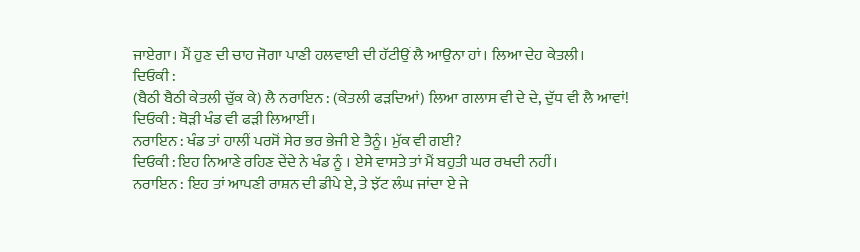ਜਾਏਗਾ। ਮੈਂ ਹੁਣ ਦੀ ਚਾਹ ਜੋਗਾ ਪਾਣੀ ਹਲਵਾਈ ਦੀ ਹੱਟੀਉਂ ਲੈ ਆਉਨਾ ਹਾਂ। ਲਿਆ ਦੇਹ ਕੇਤਲੀ।
ਦਿਓਕੀ :
(ਬੈਠੀ ਬੈਠੀ ਕੇਤਲੀ ਚੁੱਕ ਕੇ) ਲੈ ਨਰਾਇਨ : (ਕੇਤਲੀ ਫੜਦਿਆਂ) ਲਿਆ ਗਲਾਸ ਵੀ ਦੇ ਦੇ, ਦੁੱਧ ਵੀ ਲੈ ਆਵਾਂ!
ਦਿਓਕੀ : ਥੋੜੀ ਖੰਡ ਵੀ ਫੜੀ ਲਿਆਈਂ।
ਨਰਾਇਨ : ਖੰਡ ਤਾਂ ਹਾਲੀਂ ਪਰਸੋਂ ਸੇਰ ਭਰ ਭੇਜੀ ਏ ਤੈਨੂੰ। ਮੁੱਕ ਵੀ ਗਈ?
ਦਿਓਕੀ : ਇਹ ਨਿਆਣੇ ਰਹਿਣ ਦੇਂਦੇ ਨੇ ਖੰਡ ਨੂੰ । ਏਸੇ ਵਾਸਤੇ ਤਾਂ ਮੈਂ ਬਹੁਤੀ ਘਰ ਰਖਦੀ ਨਹੀਂ।
ਨਰਾਇਨ : ਇਹ ਤਾਂ ਆਪਣੀ ਰਾਸ਼ਨ ਦੀ ਡੀਪੇ ਏ, ਤੇ ਝੱਟ ਲੰਘ ਜਾਂਦਾ ਏ ਜੇ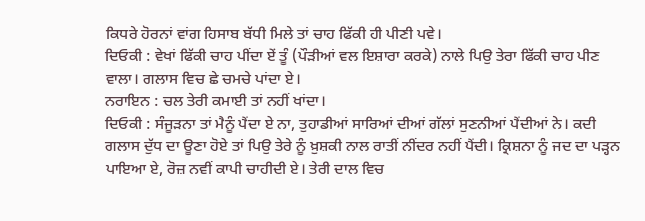ਕਿਧਰੇ ਹੋਰਨਾਂ ਵਾਂਗ ਹਿਸਾਬ ਬੱਧੀ ਮਿਲੇ ਤਾਂ ਚਾਹ ਫਿੱਕੀ ਹੀ ਪੀਣੀ ਪਵੇ।
ਦਿਓਕੀ : ਵੇਖਾਂ ਫਿੱਕੀ ਚਾਹ ਪੀਂਦਾ ਏਂ ਤੂੰ (ਪੌੜੀਆਂ ਵਲ ਇਸ਼ਾਰਾ ਕਰਕੇ) ਨਾਲੇ ਪਿਉ ਤੇਰਾ ਫਿੱਕੀ ਚਾਹ ਪੀਣ ਵਾਲਾ। ਗਲਾਸ ਵਿਚ ਛੇ ਚਮਚੇ ਪਾਂਦਾ ਏ।
ਨਰਾਇਨ : ਚਲ ਤੇਰੀ ਕਮਾਈ ਤਾਂ ਨਹੀਂ ਖਾਂਦਾ।
ਦਿਓਕੀ : ਸੰਜੂੜਨਾ ਤਾਂ ਮੈਨੂੰ ਪੈਂਦਾ ਏ ਨਾ, ਤੁਹਾਡੀਆਂ ਸਾਰਿਆਂ ਦੀਆਂ ਗੱਲਾਂ ਸੁਣਨੀਆਂ ਪੈਂਦੀਆਂ ਨੇ। ਕਦੀ ਗਲਾਸ ਦੁੱਧ ਦਾ ਊਣਾ ਹੋਏ ਤਾਂ ਪਿਉ ਤੇਰੇ ਨੂੰ ਖ਼ੁਸ਼ਕੀ ਨਾਲ ਰਾਤੀਂ ਨੀਂਦਰ ਨਹੀਂ ਪੈਂਦੀ। ਕ੍ਰਿਸ਼ਨਾ ਨੂੰ ਜਦ ਦਾ ਪੜ੍ਹਨ ਪਾਇਆ ਏ, ਰੋਜ਼ ਨਵੀਂ ਕਾਪੀ ਚਾਹੀਦੀ ਏ। ਤੇਰੀ ਦਾਲ ਵਿਚ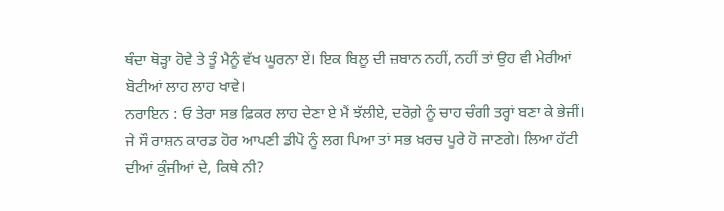ਥੰਦਾ ਥੋੜ੍ਹਾ ਹੋਵੇ ਤੇ ਤੂੰ ਮੈਨੂੰ ਵੱਖ ਘੂਰਨਾ ਏਂ। ਇਕ ਬਿਲੂ ਦੀ ਜ਼ਬਾਨ ਨਹੀਂ, ਨਹੀਂ ਤਾਂ ਉਹ ਵੀ ਮੇਰੀਆਂ ਬੋਟੀਆਂ ਲਾਹ ਲਾਹ ਖਾਵੇ।
ਨਰਾਇਨ : ਓ ਤੇਰਾ ਸਭ ਫ਼ਿਕਰ ਲਾਹ ਦੇਣਾ ਏ ਮੈਂ ਝੱਲੀਏ, ਦਰੋਗ਼ੇ ਨੂੰ ਚਾਹ ਚੰਗੀ ਤਰ੍ਹਾਂ ਬਣਾ ਕੇ ਭੇਜੀਂ। ਜੇ ਸੌ ਰਾਸ਼ਨ ਕਾਰਡ ਹੋਰ ਆਪਣੀ ਡੀਪੋ ਨੂੰ ਲਗ ਪਿਆ ਤਾਂ ਸਭ ਖ਼ਰਚ ਪੂਰੇ ਹੋ ਜਾਣਗੇ। ਲਿਆ ਹੱਟੀ ਦੀਆਂ ਕੁੰਜੀਆਂ ਦੇ, ਕਿਥੇ ਨੀ?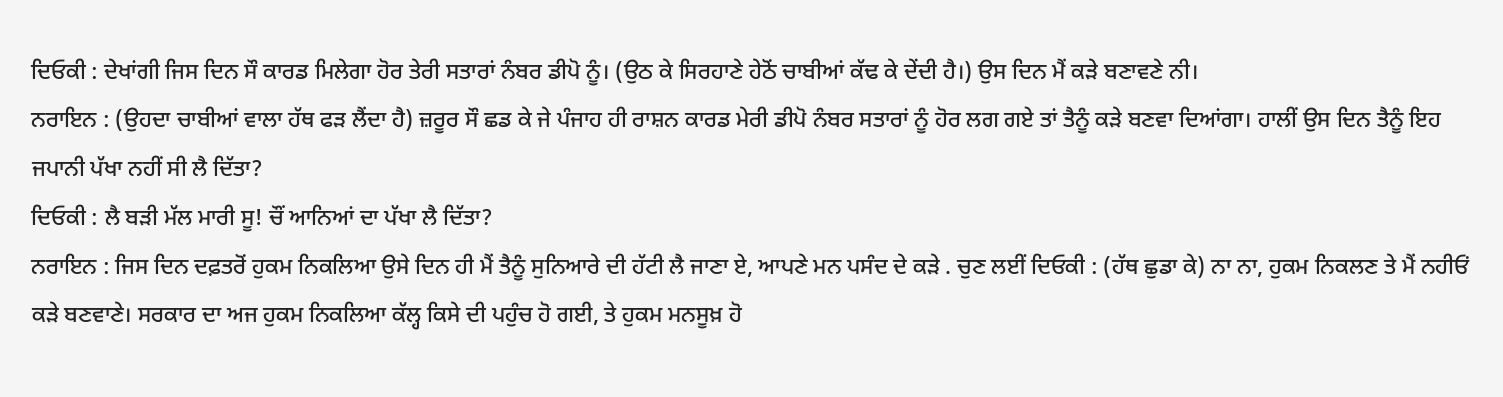ਦਿਓਕੀ : ਦੇਖਾਂਗੀ ਜਿਸ ਦਿਨ ਸੌ ਕਾਰਡ ਮਿਲੇਗਾ ਹੋਰ ਤੇਰੀ ਸਤਾਰਾਂ ਨੰਬਰ ਡੀਪੋ ਨੂੰ। (ਉਠ ਕੇ ਸਿਰਹਾਣੇ ਹੇਠੋਂ ਚਾਬੀਆਂ ਕੱਢ ਕੇ ਦੇਂਦੀ ਹੈ।) ਉਸ ਦਿਨ ਮੈਂ ਕੜੇ ਬਣਾਵਣੇ ਨੀ।
ਨਰਾਇਨ : (ਉਹਦਾ ਚਾਬੀਆਂ ਵਾਲਾ ਹੱਥ ਫੜ ਲੈਂਦਾ ਹੈ) ਜ਼ਰੂਰ ਸੌ ਛਡ ਕੇ ਜੇ ਪੰਜਾਹ ਹੀ ਰਾਸ਼ਨ ਕਾਰਡ ਮੇਰੀ ਡੀਪੋ ਨੰਬਰ ਸਤਾਰਾਂ ਨੂੰ ਹੋਰ ਲਗ ਗਏ ਤਾਂ ਤੈਨੂੰ ਕੜੇ ਬਣਵਾ ਦਿਆਂਗਾ। ਹਾਲੀਂ ਉਸ ਦਿਨ ਤੈਨੂੰ ਇਹ ਜਪਾਨੀ ਪੱਖਾ ਨਹੀਂ ਸੀ ਲੈ ਦਿੱਤਾ?
ਦਿਓਕੀ : ਲੈ ਬੜੀ ਮੱਲ ਮਾਰੀ ਸੂ! ਚੌਂ ਆਨਿਆਂ ਦਾ ਪੱਖਾ ਲੈ ਦਿੱਤਾ?
ਨਰਾਇਨ : ਜਿਸ ਦਿਨ ਦਫ਼ਤਰੋਂ ਹੁਕਮ ਨਿਕਲਿਆ ਉਸੇ ਦਿਨ ਹੀ ਮੈਂ ਤੈਨੂੰ ਸੁਨਿਆਰੇ ਦੀ ਹੱਟੀ ਲੈ ਜਾਣਾ ਏ, ਆਪਣੇ ਮਨ ਪਸੰਦ ਦੇ ਕੜੇ . ਚੁਣ ਲਈਂ ਦਿਓਕੀ : (ਹੱਥ ਛੁਡਾ ਕੇ) ਨਾ ਨਾ, ਹੁਕਮ ਨਿਕਲਣ ਤੇ ਮੈਂ ਨਹੀਓਂ ਕੜੇ ਬਣਵਾਣੇ। ਸਰਕਾਰ ਦਾ ਅਜ ਹੁਕਮ ਨਿਕਲਿਆ ਕੱਲ੍ਹ ਕਿਸੇ ਦੀ ਪਹੁੰਚ ਹੋ ਗਈ, ਤੇ ਹੁਕਮ ਮਨਸੂਖ਼ ਹੋ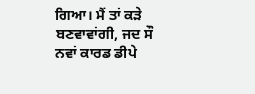ਗਿਆ। ਮੈਂ ਤਾਂ ਕੜੇ ਬਣਵਾਵਾਂਗੀ, ਜਦ ਸੌ ਨਵਾਂ ਕਾਰਡ ਡੀਪੇ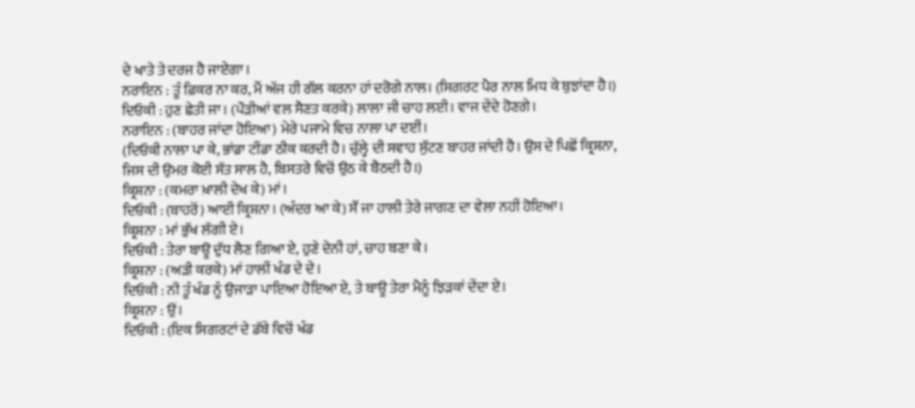ਦੇ ਖਾਤੇ ਤੇ ਦਰਜ ਹੈ ਜਾਏਗਾ।
ਨਰਾਇਨ : ਤੂੰ ਫ਼ਿਕਰ ਨਾ ਕਰ, ਮੈਂ ਅੱਜ ਹੀ ਗੱਲ ਕਰਨਾ ਹਾਂ ਦਰੋਗੇ ਨਾਲ। (ਸਿਗਰਟ ਪੈਰ ਨਾਲ ਮਿਧ ਕੇ ਬੁਝਾਂਦਾ ਹੈ।)
ਦਿਓਕੀ : ਹੁਣ ਛੇਤੀ ਜਾ। (ਪੌੜੀਆਂ ਵਲ ਸੈਣਤ ਕਰਕੇ) ਲਾਲਾ ਜੀ ਚਾਹ ਲਈ। ਵਾਜ ਦੇਂਦੇ ਹੋਣਗੇ।
ਨਰਾਇਨ : (ਬਾਹਰ ਜਾਂਦਾ ਹੋਇਆ) ਮੇਰੇ ਪਜਾਮੇ ਵਿਚ ਨਾਲਾ ਪਾ ਦਈਂ।
(ਦਿਓਕੀ ਨਾਲਾ ਪਾ ਕੇ, ਭਾਂਡਾ ਟੀਂਡਾ ਠੀਕ ਕਰਦੀ ਹੈ। ਚੁੱਲ੍ਹੇ ਦੀ ਸਵਾਹ ਸੁੱਟਣ ਬਾਹਰ ਜਾਂਦੀ ਹੈ। ਉਸ ਦੇ ਪਿਛੋਂ ਕ੍ਰਿਸ਼ਨਾ, ਜਿਸ ਦੀ ਉਮਰ ਕੋਈ ਸੱਤ ਸਾਲ ਹੈ, ਬਿਸਤਰੇ ਵਿਚੋਂ ਉਠ ਕੇ ਬੈਠਦੀ ਹੈ।)
ਕ੍ਰਿਸ਼ਨਾ : (ਕਮਰਾ ਖ਼ਾਲੀ ਦੇਖ ਕੇ) ਮਾਂ।
ਦਿਓਕੀ : (ਬਾਹਰੋਂ) ਆਈ ਕ੍ਰਿਸ਼ਨਾ। (ਅੰਦਰ ਆ ਕੇ) ਸੌਂ ਜਾ ਹਾਲੀ ਤੇਰੇ ਜਾਗਣ ਦਾ ਵੇਲਾ ਨਹੀਂ ਹੋਇਆ।
ਕ੍ਰਿਸ਼ਨਾ : ਮਾਂ ਭੁੱਖ ਲੱਗੀ ਏ।
ਦਿਓਕੀ : ਤੇਰਾ ਬਾਊ ਦੁੱਧ ਲੈਣ ਗਿਆ ਏ, ਹੁਣੇ ਦੇਨੀ ਹਾਂ, ਚਾਹ ਬਣਾ ਕੇ।
ਕ੍ਰਿਸ਼ਨਾ : (ਅੜੀ ਕਰਕੇ) ਮਾਂ ਹਾਲੀਂ ਖੰਡ ਦੇ ਦੇ।
ਦਿਓਕੀ : ਨੀ ਤੂੰ ਖੰਡ ਨੂੰ ਉਜਾੜਾ ਪਾਇਆ ਹੋਇਆ ਏ, ਤੇ ਬਾਊ ਤੇਰਾ ਮੈਨੂੰ ਝਿੜਕਾਂ ਦੇਂਦਾ ਏ।
ਕ੍ਰਿਸ਼ਨਾ : ਉਂ।
ਦਿਓਕੀ : (ਇਕ ਸਿਗਰਟਾਂ ਦੇ ਡੱਬੇ ਵਿਚੋਂ ਖੰਡ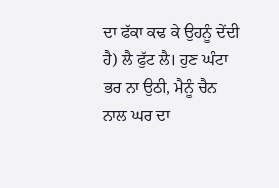ਦਾ ਫੱਕਾ ਕਢ ਕੇ ਉਹਨੂੰ ਦੇਂਦੀ ਹੈ) ਲੈ ਫੁੱਟ ਲੈ। ਹੁਣ ਘੰਟਾ ਭਰ ਨਾ ਉਠੀ, ਮੈਨੂੰ ਚੈਨ ਨਾਲ ਘਰ ਦਾ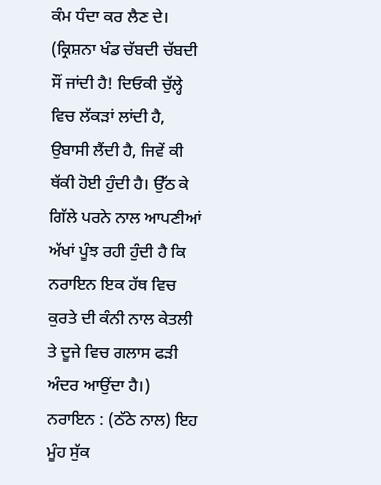ਕੰਮ ਧੰਦਾ ਕਰ ਲੈਣ ਦੇ।
(ਕ੍ਰਿਸ਼ਨਾ ਖੰਡ ਚੱਬਦੀ ਚੱਬਦੀ ਸੌਂ ਜਾਂਦੀ ਹੈ! ਦਿਓਕੀ ਚੁੱਲ੍ਹੇ ਵਿਚ ਲੱਕੜਾਂ ਲਾਂਦੀ ਹੈ, ਉਬਾਸੀ ਲੈਂਦੀ ਹੈ, ਜਿਵੇਂ ਕੀ ਥੱਕੀ ਹੋਈ ਹੁੰਦੀ ਹੈ। ਉੱਠ ਕੇ ਗਿੱਲੇ ਪਰਨੇ ਨਾਲ ਆਪਣੀਆਂ ਅੱਖਾਂ ਪੂੰਝ ਰਹੀ ਹੁੰਦੀ ਹੈ ਕਿ ਨਰਾਇਨ ਇਕ ਹੱਥ ਵਿਚ ਕੁਰਤੇ ਦੀ ਕੰਨੀ ਨਾਲ ਕੇਤਲੀ ਤੇ ਦੂਜੇ ਵਿਚ ਗਲਾਸ ਫੜੀ ਅੰਦਰ ਆਉਂਦਾ ਹੈ।)
ਨਰਾਇਨ : (ਠੱਠੇ ਨਾਲ) ਇਹ ਮੂੰਹ ਸੁੱਕ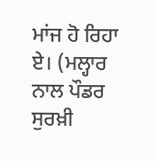ਮਾਂਜ ਹੋ ਰਿਹਾ ਏ। (ਮਲ੍ਹਾਰ ਨਾਲ ਪੌਡਰ ਸੁਰਖ਼ੀ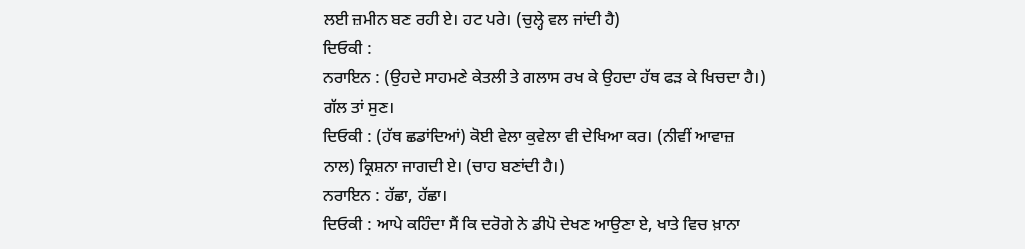ਲਈ ਜ਼ਮੀਨ ਬਣ ਰਹੀ ਏ। ਹਟ ਪਰੇ। (ਚੁਲ੍ਹੇ ਵਲ ਜਾਂਦੀ ਹੈ)
ਦਿਓਕੀ :
ਨਰਾਇਨ : (ਉਹਦੇ ਸਾਹਮਣੇ ਕੇਤਲੀ ਤੇ ਗਲਾਸ ਰਖ ਕੇ ਉਹਦਾ ਹੱਥ ਫੜ ਕੇ ਖਿਚਦਾ ਹੈ।) ਗੱਲ ਤਾਂ ਸੁਣ।
ਦਿਓਕੀ : (ਹੱਥ ਛਡਾਂਦਿਆਂ) ਕੋਈ ਵੇਲਾ ਕੁਵੇਲਾ ਵੀ ਦੇਖਿਆ ਕਰ। (ਨੀਵੀਂ ਆਵਾਜ਼ ਨਾਲ) ਕ੍ਰਿਸ਼ਨਾ ਜਾਗਦੀ ਏ। (ਚਾਹ ਬਣਾਂਦੀ ਹੈ।)
ਨਰਾਇਨ : ਹੱਛਾ, ਹੱਛਾ।
ਦਿਓਕੀ : ਆਪੇ ਕਹਿੰਦਾ ਸੈਂ ਕਿ ਦਰੋਗੇ ਨੇ ਡੀਪੋ ਦੇਖਣ ਆਉਣਾ ਏ, ਖਾਤੇ ਵਿਚ ਖ਼ਾਨਾ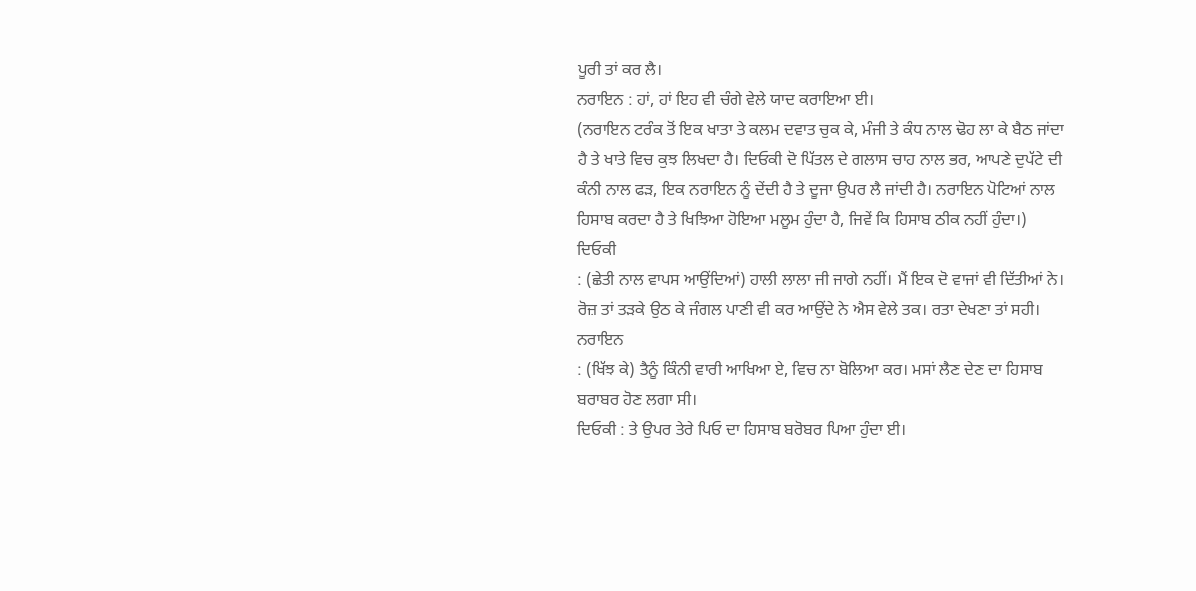ਪੂਰੀ ਤਾਂ ਕਰ ਲੈ।
ਨਰਾਇਨ : ਹਾਂ, ਹਾਂ ਇਹ ਵੀ ਚੰਗੇ ਵੇਲੇ ਯਾਦ ਕਰਾਇਆ ਈ।
(ਨਰਾਇਨ ਟਰੰਕ ਤੋਂ ਇਕ ਖਾਤਾ ਤੇ ਕਲਮ ਦਵਾਤ ਚੁਕ ਕੇ, ਮੰਜੀ ਤੇ ਕੰਧ ਨਾਲ ਢੋਹ ਲਾ ਕੇ ਬੈਠ ਜਾਂਦਾ ਹੈ ਤੇ ਖਾਤੇ ਵਿਚ ਕੁਝ ਲਿਖਦਾ ਹੈ। ਦਿਓਕੀ ਦੋ ਪਿੱਤਲ ਦੇ ਗਲਾਸ ਚਾਹ ਨਾਲ ਭਰ, ਆਪਣੇ ਦੁਪੱਟੇ ਦੀ ਕੰਨੀ ਨਾਲ ਫੜ, ਇਕ ਨਰਾਇਨ ਨੂੰ ਦੇਂਦੀ ਹੈ ਤੇ ਦੂਜਾ ਉਪਰ ਲੈ ਜਾਂਦੀ ਹੈ। ਨਰਾਇਨ ਪੋਟਿਆਂ ਨਾਲ ਹਿਸਾਬ ਕਰਦਾ ਹੈ ਤੇ ਖਿਝਿਆ ਹੋਇਆ ਮਲੂਮ ਹੁੰਦਾ ਹੈ, ਜਿਵੇਂ ਕਿ ਹਿਸਾਬ ਠੀਕ ਨਹੀਂ ਹੁੰਦਾ।)
ਦਿਓਕੀ
: (ਛੇਤੀ ਨਾਲ ਵਾਪਸ ਆਉਂਦਿਆਂ) ਹਾਲੀ ਲਾਲਾ ਜੀ ਜਾਗੇ ਨਹੀਂ। ਮੈਂ ਇਕ ਦੋ ਵਾਜਾਂ ਵੀ ਦਿੱਤੀਆਂ ਨੇ। ਰੋਜ਼ ਤਾਂ ਤੜਕੇ ਉਠ ਕੇ ਜੰਗਲ ਪਾਣੀ ਵੀ ਕਰ ਆਉਂਦੇ ਨੇ ਐਸ ਵੇਲੇ ਤਕ। ਰਤਾ ਦੇਖਣਾ ਤਾਂ ਸਹੀ।
ਨਰਾਇਨ
: (ਖਿੱਝ ਕੇ) ਤੈਨੂੰ ਕਿੰਨੀ ਵਾਰੀ ਆਖਿਆ ਏ, ਵਿਚ ਨਾ ਬੋਲਿਆ ਕਰ। ਮਸਾਂ ਲੈਣ ਦੇਣ ਦਾ ਹਿਸਾਬ ਬਰਾਬਰ ਹੋਣ ਲਗਾ ਸੀ।
ਦਿਓਕੀ : ਤੇ ਉਪਰ ਤੇਰੇ ਪਿਓ ਦਾ ਹਿਸਾਬ ਬਰੋਬਰ ਪਿਆ ਹੁੰਦਾ ਈ।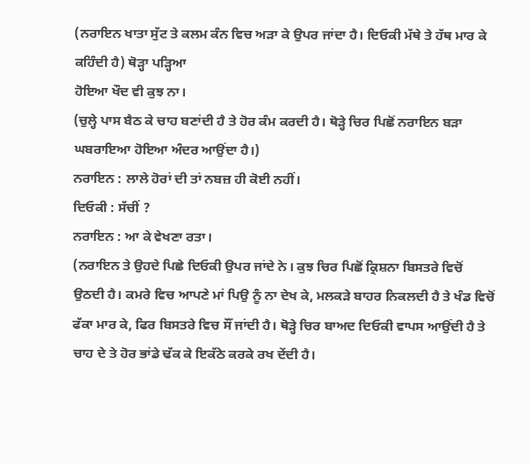(ਨਰਾਇਨ ਖਾਤਾ ਸੁੱਟ ਤੇ ਕਲਮ ਕੰਨ ਵਿਚ ਅੜਾ ਕੇ ਉਪਰ ਜਾਂਦਾ ਹੈ। ਦਿਓਕੀ ਮੱਥੇ ਤੇ ਹੱਥ ਮਾਰ ਕੇ ਕਹਿੰਦੀ ਹੈ) ਥੋੜ੍ਹਾ ਪੜ੍ਹਿਆ
ਹੋਇਆ ਖੌਦ ਵੀ ਕੁਝ ਨਾ।
(ਚੁਲ੍ਹੇ ਪਾਸ ਬੈਠ ਕੇ ਚਾਹ ਬਣਾਂਦੀ ਹੈ ਤੇ ਹੋਰ ਕੰਮ ਕਰਦੀ ਹੈ। ਥੋੜ੍ਹੇ ਚਿਰ ਪਿਛੋਂ ਨਰਾਇਨ ਬੜਾ ਘਬਰਾਇਆ ਹੋਇਆ ਅੰਦਰ ਆਉਂਦਾ ਹੈ।)
ਨਰਾਇਨ : ਲਾਲੇ ਹੋਰਾਂ ਦੀ ਤਾਂ ਨਬਜ਼ ਹੀ ਕੋਈ ਨਹੀਂ।
ਦਿਓਕੀ : ਸੱਚੀਂ ?
ਨਰਾਇਨ : ਆ ਕੇ ਵੇਖਣਾ ਰਤਾ।
(ਨਰਾਇਨ ਤੇ ਉਹਦੇ ਪਿਛੇ ਦਿਓਕੀ ਉਪਰ ਜਾਂਦੇ ਨੇ। ਕੁਝ ਚਿਰ ਪਿਛੋਂ ਕ੍ਰਿਸ਼ਨਾ ਬਿਸਤਰੇ ਵਿਚੋਂ ਉਠਦੀ ਹੈ। ਕਮਰੇ ਵਿਚ ਆਪਣੇ ਮਾਂ ਪਿਉ ਨੂੰ ਨਾ ਦੇਖ ਕੇ, ਮਲਕੜੇ ਬਾਹਰ ਨਿਕਲਦੀ ਹੈ ਤੇ ਖੰਡ ਵਿਚੋਂ ਫੱਕਾ ਮਾਰ ਕੇ, ਫਿਰ ਬਿਸਤਰੇ ਵਿਚ ਸੌਂ ਜਾਂਦੀ ਹੈ। ਥੋੜ੍ਹੇ ਚਿਰ ਬਾਅਦ ਦਿਓਕੀ ਵਾਪਸ ਆਉਂਦੀ ਹੈ ਤੇ ਚਾਹ ਦੇ ਤੇ ਹੋਰ ਭਾਂਡੇ ਢੱਕ ਕੇ ਇਕੱਠੇ ਕਰਕੇ ਰਖ ਦੇਂਦੀ ਹੈ।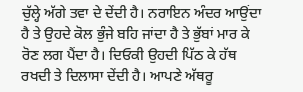ਚੁੱਲ੍ਹੇ ਅੱਗੇ ਤਵਾ ਦੇ ਦੇਂਦੀ ਹੈ। ਨਰਾਇਨ ਅੰਦਰ ਆਉਂਦਾ ਹੈ ਤੇ ਉਹਦੇ ਕੋਲ ਭੁੰਜੇ ਬਹਿ ਜਾਂਦਾ ਹੈ ਤੇ ਭੁੱਬਾਂ ਮਾਰ ਕੇ ਰੋਣ ਲਗ ਪੈਂਦਾ ਹੈ। ਦਿਓਕੀ ਉਹਦੀ ਪਿੱਠ ਕੇ ਹੱਥ ਰਖਦੀ ਤੇ ਦਿਲਾਸਾ ਦੇਂਦੀ ਹੈ। ਆਪਣੇ ਅੱਥਰੂ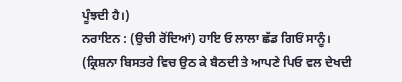ਪੂੰਝਦੀ ਹੈ।)
ਨਰਾਇਨ : (ਉਚੀ ਰੋਂਦਿਆਂ) ਹਾਇ ਓ ਲਾਲਾ ਛੱਡ ਗਿਓਂ ਸਾਨੂੰ। (ਕ੍ਰਿਸ਼ਨਾ ਬਿਸਤਰੇ ਵਿਚ ਉਠ ਕੇ ਬੈਠਦੀ ਤੇ ਆਪਣੇ ਪਿਓ ਵਲ ਦੇਖਦੀ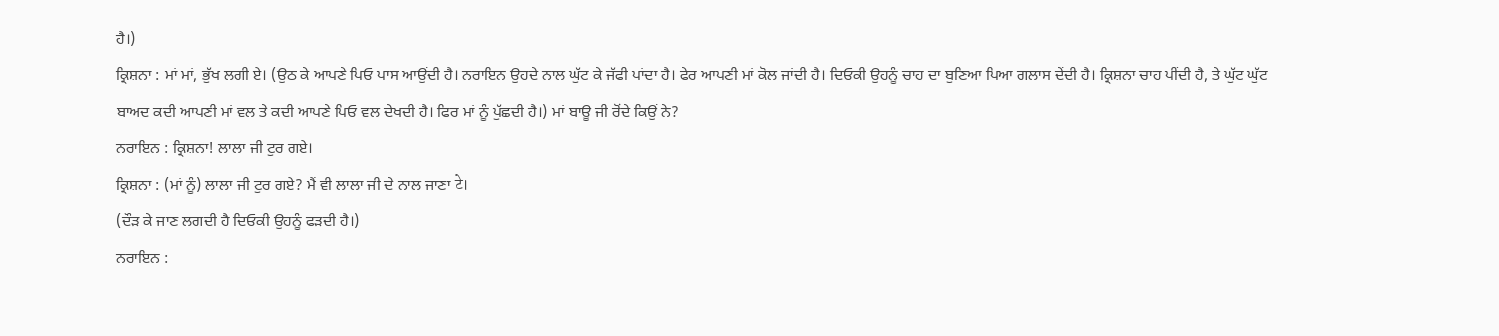ਹੈ।)
ਕ੍ਰਿਸ਼ਨਾ : ਮਾਂ ਮਾਂ, ਭੁੱਖ ਲਗੀ ਏ। (ਉਠ ਕੇ ਆਪਣੇ ਪਿਓ ਪਾਸ ਆਉਂਦੀ ਹੈ। ਨਰਾਇਨ ਉਹਦੇ ਨਾਲ ਘੁੱਟ ਕੇ ਜੱਫੀ ਪਾਂਦਾ ਹੈ। ਫੇਰ ਆਪਣੀ ਮਾਂ ਕੋਲ ਜਾਂਦੀ ਹੈ। ਦਿਓਕੀ ਉਹਨੂੰ ਚਾਹ ਦਾ ਬੁਣਿਆ ਪਿਆ ਗਲਾਸ ਦੇਂਦੀ ਹੈ। ਕ੍ਰਿਸ਼ਨਾ ਚਾਹ ਪੀਂਦੀ ਹੈ, ਤੇ ਘੁੱਟ ਘੁੱਟ ਬਾਅਦ ਕਦੀ ਆਪਣੀ ਮਾਂ ਵਲ ਤੇ ਕਦੀ ਆਪਣੇ ਪਿਓ ਵਲ ਦੇਖਦੀ ਹੈ। ਫਿਰ ਮਾਂ ਨੂੰ ਪੁੱਛਦੀ ਹੈ।) ਮਾਂ ਬਾਊ ਜੀ ਰੋਂਦੇ ਕਿਉਂ ਨੇ?
ਨਰਾਇਨ : ਕ੍ਰਿਸ਼ਨਾ! ਲਾਲਾ ਜੀ ਟੁਰ ਗਏ।
ਕ੍ਰਿਸ਼ਨਾ : (ਮਾਂ ਨੂੰ) ਲਾਲਾ ਜੀ ਟੁਰ ਗਏ? ਮੈਂ ਵੀ ਲਾਲਾ ਜੀ ਦੇ ਨਾਲ ਜਾਣਾ टे।
(ਦੌੜ ਕੇ ਜਾਣ ਲਗਦੀ ਹੈ ਦਿਓਕੀ ਉਹਨੂੰ ਫੜਦੀ ਹੈ।)
ਨਰਾਇਨ :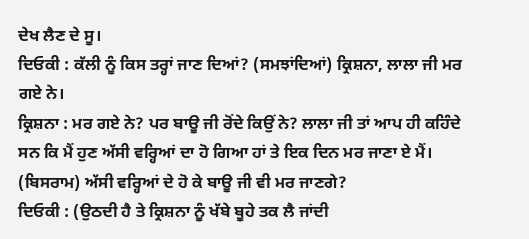ਦੇਖ ਲੈਣ ਦੇ ਸੂ।
ਦਿਓਕੀ : ਕੱਲੀ ਨੂੰ ਕਿਸ ਤਰ੍ਹਾਂ ਜਾਣ ਦਿਆਂ? (ਸਮਝਾਂਦਿਆਂ) ਕ੍ਰਿਸ਼ਨਾ, ਲਾਲਾ ਜੀ ਮਰ ਗਏ ਨੇ।
ਕ੍ਰਿਸ਼ਨਾ : ਮਰ ਗਏ ਨੇ? ਪਰ ਬਾਊ ਜੀ ਰੋਂਦੇ ਕਿਉਂ ਨੇ? ਲਾਲਾ ਜੀ ਤਾਂ ਆਪ ਹੀ ਕਹਿੰਦੇ ਸਨ ਕਿ ਮੈਂ ਹੁਣ ਅੱਸੀ ਵਰ੍ਹਿਆਂ ਦਾ ਹੋ ਗਿਆ ਹਾਂ ਤੇ ਇਕ ਦਿਨ ਮਰ ਜਾਣਾ ਏ ਮੈਂ। (ਬਿਸਰਾਮ) ਅੱਸੀ ਵਰ੍ਹਿਆਂ ਦੇ ਹੋ ਕੇ ਬਾਊ ਜੀ ਵੀ ਮਰ ਜਾਣਗੇ?
ਦਿਓਕੀ : (ਉਠਦੀ ਹੈ ਤੇ ਕ੍ਰਿਸ਼ਨਾ ਨੂੰ ਖੱਬੇ ਬੂਹੇ ਤਕ ਲੈ ਜਾਂਦੀ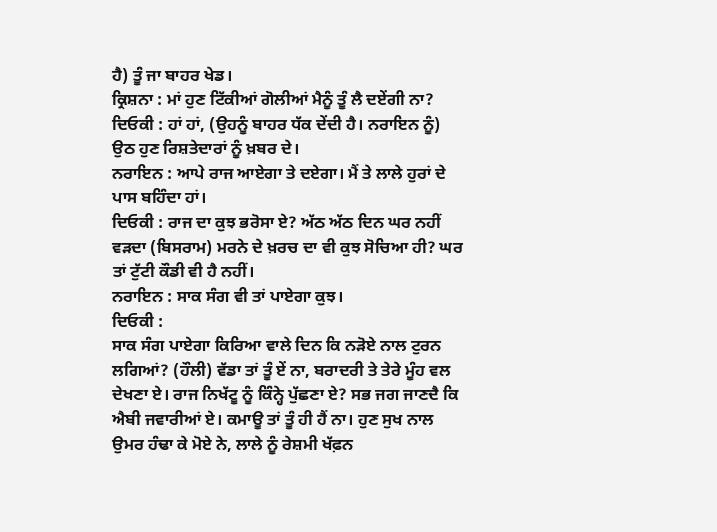ਹੈ) ਤੂੰ ਜਾ ਬਾਹਰ ਖੇਡ।
ਕ੍ਰਿਸ਼ਨਾ : ਮਾਂ ਹੁਣ ਟਿੱਕੀਆਂ ਗੋਲੀਆਂ ਮੈਨੂੰ ਤੂੰ ਲੈ ਦਏਂਗੀ ਨਾ? ਦਿਓਕੀ : ਹਾਂ ਹਾਂ, (ਉਹਨੂੰ ਬਾਹਰ ਧੱਕ ਦੇਂਦੀ ਹੈ। ਨਰਾਇਨ ਨੂੰ) ਉਠ ਹੁਣ ਰਿਸ਼ਤੇਦਾਰਾਂ ਨੂੰ ਖ਼ਬਰ ਦੇ।
ਨਰਾਇਨ : ਆਪੇ ਰਾਜ ਆਏਗਾ ਤੇ ਦਏਗਾ। ਮੈਂ ਤੇ ਲਾਲੇ ਹੁਰਾਂ ਦੇ ਪਾਸ ਬਹਿੰਦਾ ਹਾਂ।
ਦਿਓਕੀ : ਰਾਜ ਦਾ ਕੁਝ ਭਰੋਸਾ ਏ? ਅੱਠ ਅੱਠ ਦਿਨ ਘਰ ਨਹੀਂ ਵੜਦਾ (ਬਿਸਰਾਮ) ਮਰਨੇ ਦੇ ਖ਼ਰਚ ਦਾ ਵੀ ਕੁਝ ਸੋਚਿਆ ਹੀ? ਘਰ ਤਾਂ ਟੁੱਟੀ ਕੌਡੀ ਵੀ ਹੈ ਨਹੀਂ।
ਨਰਾਇਨ : ਸਾਕ ਸੰਗ ਵੀ ਤਾਂ ਪਾਏਗਾ ਕੁਝ।
ਦਿਓਕੀ :
ਸਾਕ ਸੰਗ ਪਾਏਗਾ ਕਿਰਿਆ ਵਾਲੇ ਦਿਨ ਕਿ ਨੜੋਏ ਨਾਲ ਟੁਰਨ ਲਗਿਆਂ? (ਹੌਲੀ) ਵੱਡਾ ਤਾਂ ਤੂੰ ਏਂ ਨਾ, ਬਰਾਦਰੀ ਤੇ ਤੇਰੇ ਮੂੰਹ ਵਲ ਦੇਖਣਾ ਏ। ਰਾਜ ਨਿਖੱਟੂ ਨੂੰ ਕਿੰਨ੍ਹੇ ਪੁੱਛਣਾ ਏ? ਸਭ ਜਗ ਜਾਣਦੈ ਕਿ ਐਬੀ ਜਵਾਰੀਆਂ ਏ। ਕਮਾਊ ਤਾਂ ਤੂੰ ਹੀ ਹੈਂ ਨਾ। ਹੁਣ ਸੁਖ ਨਾਲ ਉਮਰ ਹੰਢਾ ਕੇ ਮੋਏ ਨੇ, ਲਾਲੇ ਨੂੰ ਰੇਸ਼ਮੀ ਖੱਫ਼ਨ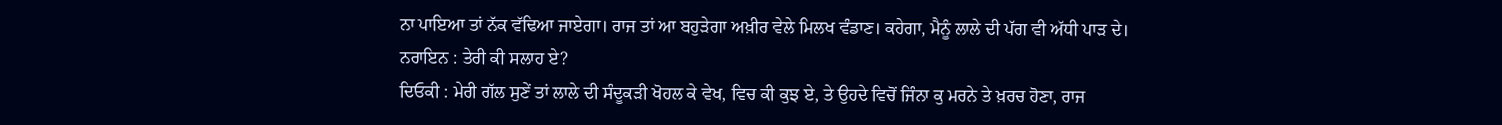ਨਾ ਪਾਇਆ ਤਾਂ ਨੱਕ ਵੱਢਿਆ ਜਾਏਗਾ। ਰਾਜ ਤਾਂ ਆ ਬਹੁੜੇਗਾ ਅਖ਼ੀਰ ਵੇਲੇ ਮਿਲਖ ਵੰਡਾਣ। ਕਹੇਗਾ, ਮੈਨੂੰ ਲਾਲੇ ਦੀ ਪੱਗ ਵੀ ਅੱਧੀ ਪਾੜ ਦੇ।
ਨਰਾਇਨ : ਤੇਰੀ ਕੀ ਸਲਾਹ ਏ?
ਦਿਓਕੀ : ਮੇਰੀ ਗੱਲ ਸੁਣੇਂ ਤਾਂ ਲਾਲੇ ਦੀ ਸੰਦੂਕੜੀ ਖੋਹਲ ਕੇ ਵੇਖ, ਵਿਚ ਕੀ ਕੁਝ ਏ, ਤੇ ਉਹਦੇ ਵਿਚੋਂ ਜਿੰਨਾ ਕੁ ਮਰਨੇ ਤੇ ਖ਼ਰਚ ਹੋਣਾ, ਰਾਜ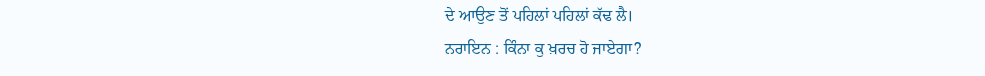ਦੇ ਆਉਣ ਤੋਂ ਪਹਿਲਾਂ ਪਹਿਲਾਂ ਕੱਢ ਲੈ।
ਨਰਾਇਨ : ਕਿੰਨਾ ਕੁ ਖ਼ਰਚ ਹੋ ਜਾਏਗਾ?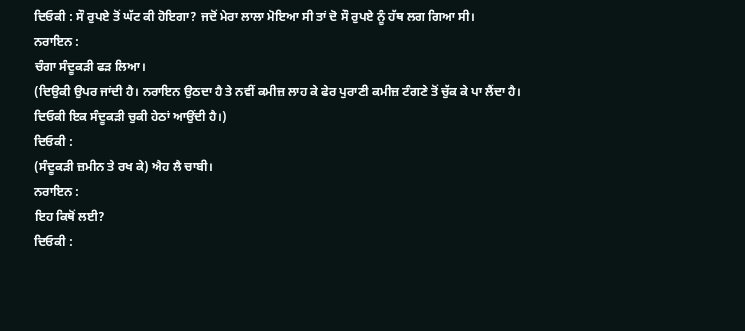ਦਿਓਕੀ : ਸੌ ਰੁਪਏ ਤੋਂ ਘੱਟ ਕੀ ਹੋਇਗਾ? ਜਦੋਂ ਮੇਰਾ ਲਾਲਾ ਮੋਇਆ ਸੀ ਤਾਂ ਦੋ ਸੌ ਰੁਪਏ ਨੂੰ ਹੱਥ ਲਗ ਗਿਆ ਸੀ।
ਨਰਾਇਨ :
ਚੰਗਾ ਸੰਦੂਕੜੀ ਫੜ ਲਿਆ।
(ਦਿਉਕੀ ਉਪਰ ਜਾਂਦੀ ਹੈ। ਨਰਾਇਨ ਉਠਦਾ ਹੈ ਤੇ ਨਵੀਂ ਕਮੀਜ਼ ਲਾਹ ਕੇ ਫੇਰ ਪੁਰਾਣੀ ਕਮੀਜ਼ ਟੰਗਣੇ ਤੋਂ ਚੁੱਕ ਕੇ ਪਾ ਲੈਂਦਾ ਹੈ। ਦਿਓਕੀ ਇਕ ਸੰਦੂਕੜੀ ਚੁਕੀ ਹੇਠਾਂ ਆਉਂਦੀ ਹੈ।)
ਦਿਓਕੀ :
(ਸੰਦੂਕੜੀ ਜ਼ਮੀਨ ਤੇ ਰਖ ਕੇ) ਐਹ ਲੈ ਚਾਬੀ।
ਨਰਾਇਨ :
ਇਹ ਕਿਥੋਂ ਲਈ?
ਦਿਓਕੀ :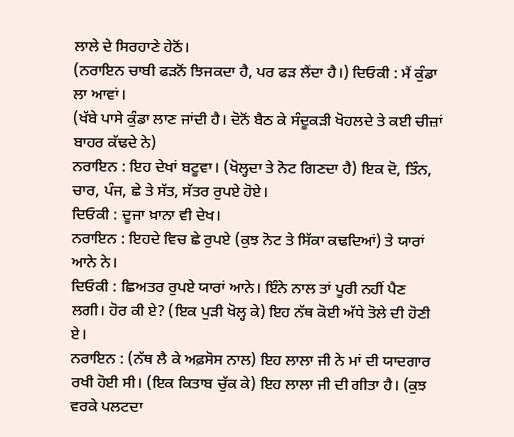ਲਾਲੇ ਦੇ ਸਿਰਹਾਣੇ ਹੇਠੋਂ।
(ਨਰਾਇਨ ਚਾਬੀ ਫੜਨੋਂ ਝਿਜਕਦਾ ਹੈ, ਪਰ ਫੜ ਲੈਂਦਾ ਹੈ।) ਦਿਓਕੀ : ਮੈਂ ਕੁੰਡਾ ਲਾ ਆਵਾਂ।
(ਖੱਬੇ ਪਾਸੇ ਕੁੰਡਾ ਲਾਣ ਜਾਂਦੀ ਹੈ। ਦੋਨੋਂ ਬੈਠ ਕੇ ਸੰਦੂਕੜੀ ਖੋਹਲਦੇ ਤੇ ਕਈ ਚੀਜ਼ਾਂ ਬਾਹਰ ਕੱਢਦੇ ਨੇ)
ਨਰਾਇਨ : ਇਹ ਦੇਖਾਂ ਬਟੂਵਾ। (ਖੋਲ੍ਹਦਾ ਤੇ ਨੋਟ ਗਿਣਦਾ ਹੈ) ਇਕ ਦੋ, ਤਿੰਨ, ਚਾਰ, ਪੰਜ, ਛੇ ਤੇ ਸੱਤ, ਸੱਤਰ ਰੁਪਏ ਹੋਏ।
ਦਿਓਕੀ : ਦੂਜਾ ਖ਼ਾਨਾ ਵੀ ਦੇਖ।
ਨਰਾਇਨ : ਇਹਦੇ ਵਿਚ ਛੇ ਰੁਪਏ (ਕੁਝ ਨੋਟ ਤੇ ਸਿੱਕਾ ਕਢਦਿਆਂ) ਤੇ ਯਾਰਾਂ ਆਨੇ ਨੇ।
ਦਿਓਕੀ : ਛਿਅਤਰ ਰੁਪਏ ਯਾਰਾਂ ਆਨੇ। ਇੰਨੇ ਨਾਲ ਤਾਂ ਪੂਰੀ ਨਹੀਂ ਪੈਣ ਲਗੀ। ਹੋਰ ਕੀ ਏ? (ਇਕ ਪੁੜੀ ਖੋਲ੍ਹ ਕੇ) ਇਹ ਨੱਥ ਕੋਈ ਅੱਧੇ ਤੋਲੇ ਦੀ ਹੋਣੀ ਏ।
ਨਰਾਇਨ : (ਨੱਥ ਲੈ ਕੇ ਅਫ਼ਸੋਸ ਨਾਲ) ਇਹ ਲਾਲਾ ਜੀ ਨੇ ਮਾਂ ਦੀ ਯਾਦਗਾਰ ਰਖੀ ਹੋਈ ਸੀ। (ਇਕ ਕਿਤਾਬ ਚੁੱਕ ਕੇ) ਇਹ ਲਾਲਾ ਜੀ ਦੀ ਗੀਤਾ ਹੈ। (ਕੁਝ ਵਰਕੇ ਪਲਟਦਾ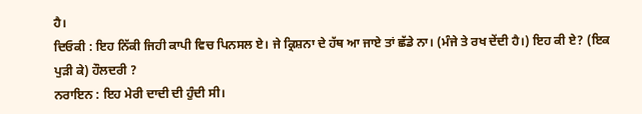ਹੈ।
ਦਿਓਕੀ : ਇਹ ਨਿੱਕੀ ਜਿਹੀ ਕਾਪੀ ਵਿਚ ਪਿਨਸਲ ਏ। ਜੇ ਕ੍ਰਿਸ਼ਨਾ ਦੇ ਹੱਥ ਆ ਜਾਏ ਤਾਂ ਛੱਡੇ ਨਾ। (ਮੰਜੇ ਤੇ ਰਖ ਦੇਂਦੀ ਹੈ।) ਇਹ ਕੀ ਏ? (ਇਕ ਪੁੜੀ ਕੇ) ਹੌਲਦਰੀ ?
ਨਰਾਇਨ : ਇਹ ਮੇਰੀ ਦਾਦੀ ਦੀ ਹੁੰਦੀ ਸੀ।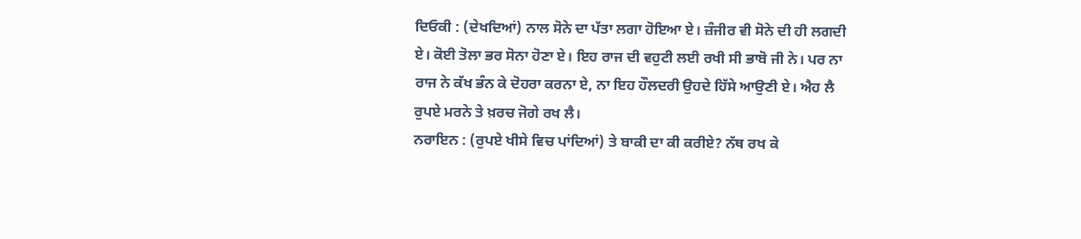ਦਿਓਕੀ : (ਦੇਖਦਿਆਂ) ਨਾਲ ਸੋਨੇ ਦਾ ਪੱਤਾ ਲਗਾ ਹੋਇਆ ਏ। ਜ਼ੰਜੀਰ ਵੀ ਸੋਨੇ ਦੀ ਹੀ ਲਗਦੀ ਏ। ਕੋਈ ਤੋਲਾ ਭਰ ਸੋਨਾ ਹੋਣਾ ਏ। ਇਹ ਰਾਜ ਦੀ ਵਹੁਟੀ ਲਈ ਰਖੀ ਸੀ ਭਾਬੋ ਜੀ ਨੇ। ਪਰ ਨਾ ਰਾਜ ਨੇ ਕੱਖ ਭੰਨ ਕੇ ਦੋਹਰਾ ਕਰਨਾ ਏ, ਨਾ ਇਹ ਹੌਲਦਰੀ ਉਹਦੇ ਹਿੱਸੇ ਆਉਣੀ ਏ। ਐਹ ਲੈ ਰੁਪਏ ਮਰਨੇ ਤੇ ਖ਼ਰਚ ਜੋਗੇ ਰਖ ਲੈ।
ਨਰਾਇਨ : (ਰੁਪਏ ਖੀਸੇ ਵਿਚ ਪਾਂਦਿਆਂ) ਤੇ ਬਾਕੀ ਦਾ ਕੀ ਕਰੀਏ? ਨੱਥ ਰਖ ਕੇ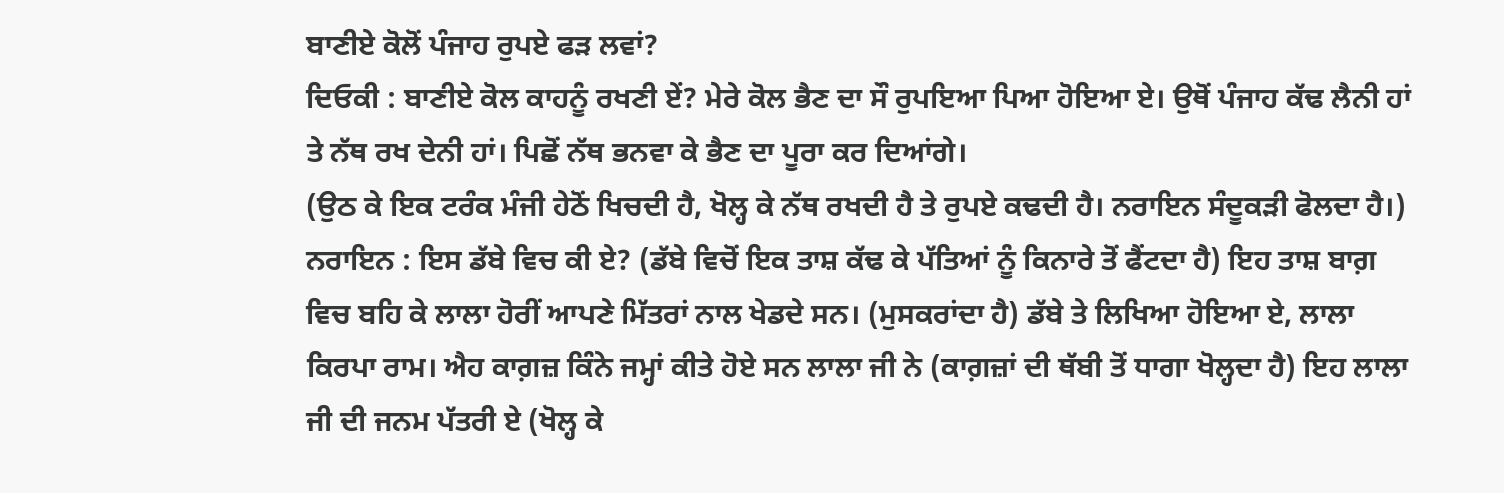ਬਾਣੀਏ ਕੋਲੋਂ ਪੰਜਾਹ ਰੁਪਏ ਫੜ ਲਵਾਂ?
ਦਿਓਕੀ : ਬਾਣੀਏ ਕੋਲ ਕਾਹਨੂੰ ਰਖਣੀ ਏਂ? ਮੇਰੇ ਕੋਲ ਭੈਣ ਦਾ ਸੌ ਰੁਪਇਆ ਪਿਆ ਹੋਇਆ ਏ। ਉਥੋਂ ਪੰਜਾਹ ਕੱਢ ਲੈਨੀ ਹਾਂ ਤੇ ਨੱਥ ਰਖ ਦੇਨੀ ਹਾਂ। ਪਿਛੋਂ ਨੱਥ ਭਨਵਾ ਕੇ ਭੈਣ ਦਾ ਪੂਰਾ ਕਰ ਦਿਆਂਗੇ।
(ਉਠ ਕੇ ਇਕ ਟਰੰਕ ਮੰਜੀ ਹੇਠੋਂ ਖਿਚਦੀ ਹੈ, ਖੋਲ੍ਹ ਕੇ ਨੱਥ ਰਖਦੀ ਹੈ ਤੇ ਰੁਪਏ ਕਢਦੀ ਹੈ। ਨਰਾਇਨ ਸੰਦੂਕੜੀ ਫੋਲਦਾ ਹੈ।)
ਨਰਾਇਨ : ਇਸ ਡੱਬੇ ਵਿਚ ਕੀ ਏ? (ਡੱਬੇ ਵਿਚੋਂ ਇਕ ਤਾਸ਼ ਕੱਢ ਕੇ ਪੱਤਿਆਂ ਨੂੰ ਕਿਨਾਰੇ ਤੋਂ ਫੈਂਟਦਾ ਹੈ) ਇਹ ਤਾਸ਼ ਬਾਗ਼ ਵਿਚ ਬਹਿ ਕੇ ਲਾਲਾ ਹੋਰੀਂ ਆਪਣੇ ਮਿੱਤਰਾਂ ਨਾਲ ਖੇਡਦੇ ਸਨ। (ਮੁਸਕਰਾਂਦਾ ਹੈ) ਡੱਬੇ ਤੇ ਲਿਖਿਆ ਹੋਇਆ ਏ, ਲਾਲਾ ਕਿਰਪਾ ਰਾਮ। ਐਹ ਕਾਗ਼ਜ਼ ਕਿੰਨੇ ਜਮ੍ਹਾਂ ਕੀਤੇ ਹੋਏ ਸਨ ਲਾਲਾ ਜੀ ਨੇ (ਕਾਗ਼ਜ਼ਾਂ ਦੀ ਥੱਬੀ ਤੋਂ ਧਾਗਾ ਖੋਲ੍ਹਦਾ ਹੈ) ਇਹ ਲਾਲਾ ਜੀ ਦੀ ਜਨਮ ਪੱਤਰੀ ਏ (ਖੋਲ੍ਹ ਕੇ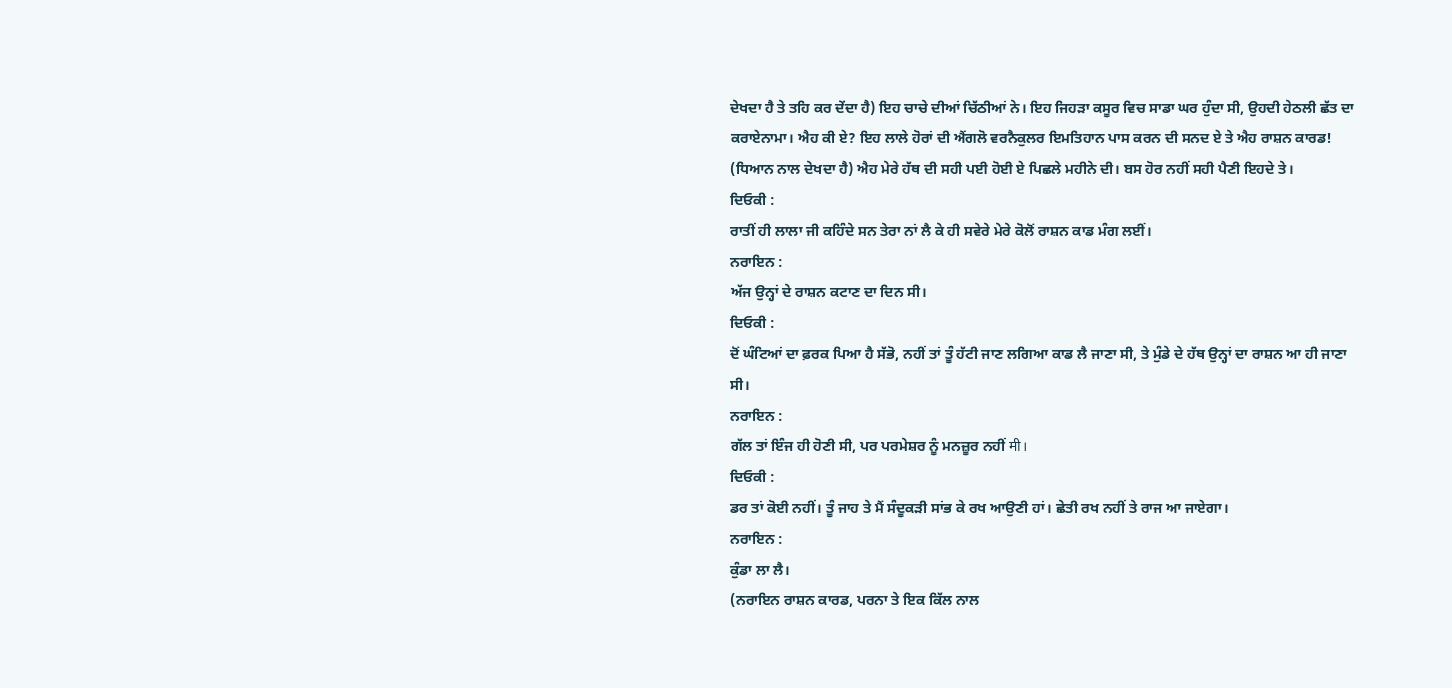ਦੇਖਦਾ ਹੈ ਤੇ ਤਹਿ ਕਰ ਦੇਂਦਾ ਹੈ) ਇਹ ਚਾਚੇ ਦੀਆਂ ਚਿੱਠੀਆਂ ਨੇ। ਇਹ ਜਿਹੜਾ ਕਸੂਰ ਵਿਚ ਸਾਡਾ ਘਰ ਹੁੰਦਾ ਸੀ, ਉਹਦੀ ਹੇਠਲੀ ਛੱਤ ਦਾ ਕਰਾਏਨਾਮਾ। ਐਹ ਕੀ ਏ? ਇਹ ਲਾਲੇ ਹੋਰਾਂ ਦੀ ਐਂਗਲੋ ਵਰਨੈਕੁਲਰ ਇਮਤਿਹਾਨ ਪਾਸ ਕਰਨ ਦੀ ਸਨਦ ਏ ਤੇ ਐਹ ਰਾਸ਼ਨ ਕਾਰਡ! (ਧਿਆਨ ਨਾਲ ਦੇਖਦਾ ਹੈ) ਐਹ ਮੇਰੇ ਹੱਥ ਦੀ ਸਹੀ ਪਈ ਹੋਈ ਏ ਪਿਛਲੇ ਮਹੀਨੇ ਦੀ। ਬਸ ਹੋਰ ਨਹੀਂ ਸਹੀ ਪੈਣੀ ਇਹਦੇ ਤੇ।
ਦਿਓਕੀ :
ਰਾਤੀਂ ਹੀ ਲਾਲਾ ਜੀ ਕਹਿੰਦੇ ਸਨ ਤੇਰਾ ਨਾਂ ਲੈ ਕੇ ਹੀ ਸਵੇਰੇ ਮੇਰੇ ਕੋਲੋਂ ਰਾਸ਼ਨ ਕਾਡ ਮੰਗ ਲਈਂ।
ਨਰਾਇਨ :
ਅੱਜ ਉਨ੍ਹਾਂ ਦੇ ਰਾਸ਼ਨ ਕਟਾਣ ਦਾ ਦਿਨ ਸੀ।
ਦਿਓਕੀ :
ਦੋਂ ਘੰਟਿਆਂ ਦਾ ਫ਼ਰਕ ਪਿਆ ਹੈ ਸੱਭੋ, ਨਹੀਂ ਤਾਂ ਤੂੰ ਹੱਟੀ ਜਾਣ ਲਗਿਆ ਕਾਡ ਲੈ ਜਾਣਾ ਸੀ, ਤੇ ਮੁੰਡੇ ਦੇ ਹੱਥ ਉਨ੍ਹਾਂ ਦਾ ਰਾਸ਼ਨ ਆ ਹੀ ਜਾਣਾ ਸੀ।
ਨਰਾਇਨ :
ਗੱਲ ਤਾਂ ਇੰਜ ਹੀ ਹੋਣੀ ਸੀ, ਪਰ ਪਰਮੇਸ਼ਰ ਨੂੰ ਮਨਜ਼ੂਰ ਨਹੀਂ मी।
ਦਿਓਕੀ :
ਡਰ ਤਾਂ ਕੋਈ ਨਹੀਂ। ਤੂੰ ਜਾਹ ਤੇ ਮੈਂ ਸੰਦੂਕੜੀ ਸਾਂਭ ਕੇ ਰਖ ਆਉਣੀ ਹਾਂ। ਛੇਤੀ ਰਖ ਨਹੀਂ ਤੇ ਰਾਜ ਆ ਜਾਏਗਾ।
ਨਰਾਇਨ :
ਕੁੰਡਾ ਲਾ ਲੈ।
(ਨਰਾਇਨ ਰਾਸ਼ਨ ਕਾਰਡ, ਪਰਨਾ ਤੇ ਇਕ ਕਿੱਲ ਨਾਲ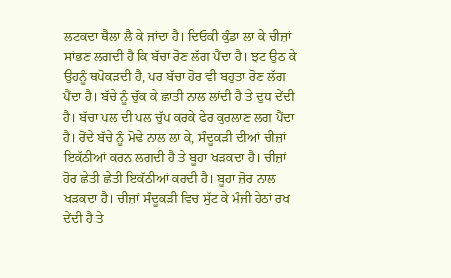ਲਟਕਦਾ ਥੈਲਾ ਲੈ ਕੇ ਜਾਂਦਾ ਹੈ। ਦਿਓਕੀ ਕੁੰਡਾ ਲਾ ਕੇ ਚੀਜ਼ਾਂ ਸਾਂਭਣ ਲਗਦੀ ਹੈ ਕਿ ਬੱਚਾ ਰੋਣ ਲੱਗ ਪੈਂਦਾ ਹੈ। ਝਟ ਉਠ ਕੇ ਉਹਨੂੰ ਥਪੋਕੜਦੀ ਹੈ, ਪਰ ਬੱਚਾ ਹੋਰ ਵੀ ਬਹੁਤਾ ਰੋਣ ਲੱਗ ਪੈਂਦਾ ਹੈ। ਬੱਚੇ ਨੂੰ ਚੁੱਕ ਕੇ ਛਾਤੀ ਨਾਲ ਲਾਂਦੀ ਹੈ ਤੇ ਦੁਧ ਦੇਂਦੀ ਹੈ। ਬੱਚਾ ਪਲ ਦੀ ਪਲ ਚੁੱਪ ਕਰਕੇ ਫੇਰ ਕੁਰਲਾਣ ਲਗ ਪੈਂਦਾ ਹੈ। ਰੋਂਦੇ ਬੱਚੇ ਨੂੰ ਮੋਢੇ ਨਾਲ ਲਾ ਕੇ, ਸੰਦੂਕੜੀ ਦੀਆਂ ਚੀਜ਼ਾਂ ਇਕੱਠੀਆਂ ਕਰਨ ਲਗਦੀ ਹੈ ਤੇ ਬੂਹਾ ਖੜਕਦਾ ਹੈ। ਚੀਜ਼ਾਂ ਹੋਰ ਛੇਤੀ ਛੇਤੀ ਇਕੱਠੀਆਂ ਕਰਦੀ ਹੈ। ਬੂਹਾ ਜ਼ੋਰ ਨਾਲ ਖੜਕਦਾ ਹੈ। ਚੀਜ਼ਾਂ ਸੰਦੂਕੜੀ ਵਿਚ ਸੁੱਟ ਕੇ ਮੰਜੀ ਹੇਠਾਂ ਰਖ ਦੇਂਦੀ ਹੈ ਤੇ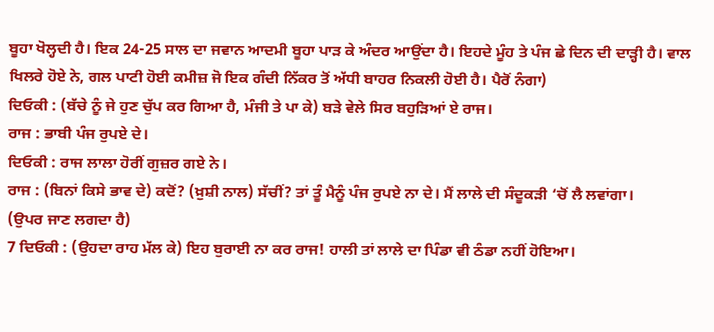ਬੂਹਾ ਖੋਲ੍ਹਦੀ ਹੈ। ਇਕ 24-25 ਸਾਲ ਦਾ ਜਵਾਨ ਆਦਮੀ ਬੂਹਾ ਪਾੜ ਕੇ ਅੰਦਰ ਆਉਂਦਾ ਹੈ। ਇਹਦੇ ਮੂੰਹ ਤੇ ਪੰਜ ਛੇ ਦਿਨ ਦੀ ਦਾੜ੍ਹੀ ਹੈ। ਵਾਲ ਖਿਲਰੇ ਹੋਏ ਨੇ, ਗਲ ਪਾਟੀ ਹੋਈ ਕਮੀਜ਼ ਜੋ ਇਕ ਗੰਦੀ ਨਿੱਕਰ ਤੋਂ ਅੱਧੀ ਬਾਹਰ ਨਿਕਲੀ ਹੋਈ ਹੈ। ਪੈਰੋਂ ਨੰਗਾ)
ਦਿਓਕੀ : (ਬੱਚੇ ਨੂੰ ਜੇ ਹੁਣ ਚੁੱਪ ਕਰ ਗਿਆ ਹੈ, ਮੰਜੀ ਤੇ ਪਾ ਕੇ) ਬੜੇ ਵੇਲੇ ਸਿਰ ਬਹੁੜਿਆਂ ਏ ਰਾਜ।
ਰਾਜ : ਭਾਬੀ ਪੰਜ ਰੁਪਏ ਦੇ।
ਦਿਓਕੀ : ਰਾਜ ਲਾਲਾ ਹੋਰੀਂ ਗੁਜ਼ਰ ਗਏ ਨੇ।
ਰਾਜ : (ਬਿਨਾਂ ਕਿਸੇ ਭਾਵ ਦੇ) ਕਦੋਂ? (ਖ਼ੁਸ਼ੀ ਨਾਲ) ਸੱਚੀਂ? ਤਾਂ ਤੂੰ ਮੈਨੂੰ ਪੰਜ ਰੁਪਏ ਨਾ ਦੇ। ਮੈਂ ਲਾਲੇ ਦੀ ਸੰਦੂਕੜੀ ‘ਚੋਂ ਲੈ ਲਵਾਂਗਾ।
(ਉਪਰ ਜਾਣ ਲਗਦਾ ਹੈ)
7 ਦਿਓਕੀ : (ਉਹਦਾ ਰਾਹ ਮੱਲ ਕੇ) ਇਹ ਬੁਰਾਈ ਨਾ ਕਰ ਰਾਜ! ਹਾਲੀ ਤਾਂ ਲਾਲੇ ਦਾ ਪਿੰਡਾ ਵੀ ਠੰਡਾ ਨਹੀਂ ਹੋਇਆ।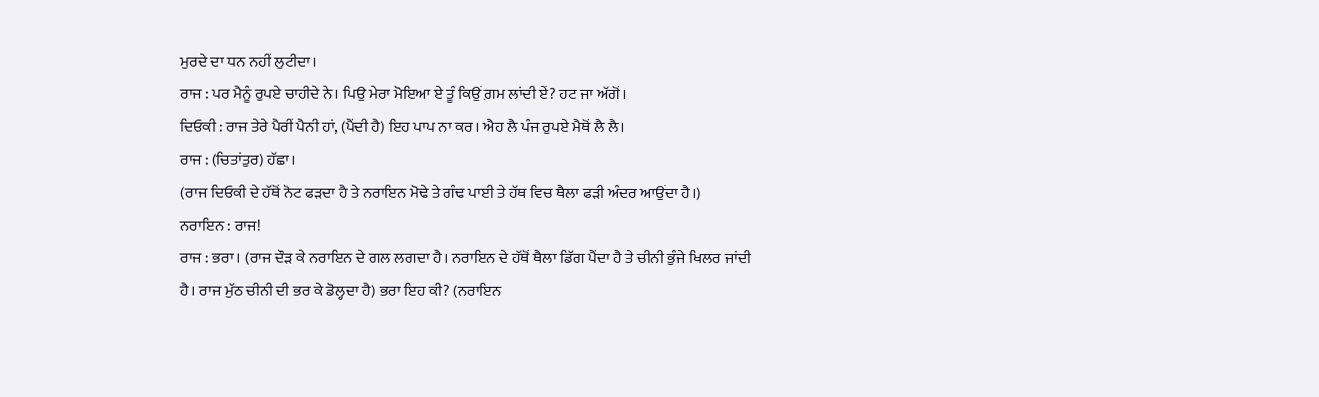ਮੁਰਦੇ ਦਾ ਧਨ ਨਹੀਂ ਲੁਟੀਦਾ।
ਰਾਜ : ਪਰ ਮੈਨੂੰ ਰੁਪਏ ਚਾਹੀਦੇ ਨੇ। ਪਿਉ ਮੇਰਾ ਮੋਇਆ ਏ ਤੂੰ ਕਿਉਂ ਗ਼ਮ ਲਾਂਦੀ ਏਂ? ਹਟ ਜਾ ਅੱਗੋਂ।
ਦਿਓਕੀ : ਰਾਜ ਤੇਰੇ ਪੈਰੀਂ ਪੈਨੀ ਹਾਂ, (ਪੈਂਦੀ ਹੈ) ਇਹ ਪਾਪ ਨਾ ਕਰ। ਐਹ ਲੈ ਪੰਜ ਰੁਪਏ ਮੈਥੋਂ ਲੈ ਲੈ।
ਰਾਜ : (ਚਿਤਾਂਤੁਰ) ਹੱਛਾ।
(ਰਾਜ ਦਿਓਕੀ ਦੇ ਹੱਥੋਂ ਨੋਟ ਫੜਦਾ ਹੈ ਤੇ ਨਰਾਇਨ ਮੋਢੇ ਤੇ ਗੰਢ ਪਾਈ ਤੇ ਹੱਥ ਵਿਚ ਥੈਲਾ ਫੜੀ ਅੰਦਰ ਆਉਂਦਾ ਹੈ।)
ਨਰਾਇਨ : ਰਾਜ!
ਰਾਜ : ਭਰਾ। (ਰਾਜ ਦੌੜ ਕੇ ਨਰਾਇਨ ਦੇ ਗਲ ਲਗਦਾ ਹੈ। ਨਰਾਇਨ ਦੇ ਹੱਥੋਂ ਥੈਲਾ ਡਿੱਗ ਪੈਂਦਾ ਹੈ ਤੇ ਚੀਨੀ ਭੁੰਜੇ ਖਿਲਰ ਜਾਂਦੀ ਹੈ। ਰਾਜ ਮੁੱਠ ਚੀਨੀ ਦੀ ਭਰ ਕੇ ਡੋਲ੍ਹਦਾ ਹੈ) ਭਰਾ ਇਹ ਕੀ? (ਨਰਾਇਨ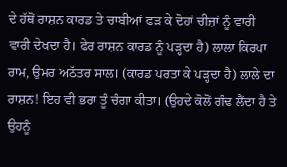ਦੇ ਹੱਥੋਂ ਰਾਸ਼ਨ ਕਾਰਡ ਤੇ ਚਾਬੀਆਂ ਫੜ ਕੇ ਦੋਹਾਂ ਚੀਜ਼ਾਂ ਨੂੰ ਵਾਰੀ ਵਾਰੀ ਦੇਖਦਾ ਹੈ। ਫੇਰ ਰਾਸ਼ਨ ਕਾਰਡ ਨੂੰ ਪੜ੍ਹਦਾ ਹੈ) ਲਾਲਾ ਕਿਰਪਾ ਰਾਮ, ਉਮਰ ਅਠੱਤਰ ਸਾਲ। (ਕਾਰਡ ਪਰਤਾ ਕੇ ਪੜ੍ਹਦਾ ਹੈ) ਲਾਲੇ ਦਾ ਰਾਸ਼ਨ! ਇਹ ਵੀ ਭਰਾ ਤੂੰ ਚੰਗਾ ਕੀਤਾ। (ਉਹਦੇ ਕੋਲੋਂ ਗੰਢ ਲੈਂਦਾ ਹੈ ਤੇ ਉਹਨੂੰ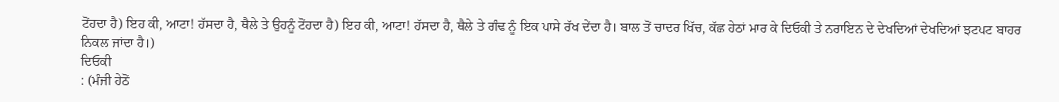ਟੋਂਹਦਾ ਹੈ) ਇਹ ਕੀ, ਆਟਾ! ਹੱਸਦਾ ਹੈ, ਥੈਲੇ ਤੇ ਉਹਨੂੰ ਟੋਂਹਦਾ ਹੈ) ਇਹ ਕੀ, ਆਟਾ! ਹੱਸਦਾ ਹੈ, ਥੈਲੇ ਤੇ ਗੰਢ ਨੂੰ ਇਕ ਪਾਸੇ ਰੱਖ ਦੇਂਦਾ ਹੈ। ਬਾਲ ਤੋਂ ਚਾਦਰ ਖਿੱਚ, ਕੱਛ ਹੇਠਾਂ ਮਾਰ ਕੇ ਦਿਓਕੀ ਤੇ ਨਰਾਇਨ ਦੇ ਦੇਖਦਿਆਂ ਦੇਖਦਿਆਂ ਝਟਪਟ ਬਾਹਰ ਨਿਕਲ ਜਾਂਦਾ ਹੈ।)
ਦਿਓਕੀ
: (ਮੰਜੀ ਹੇਠੋਂ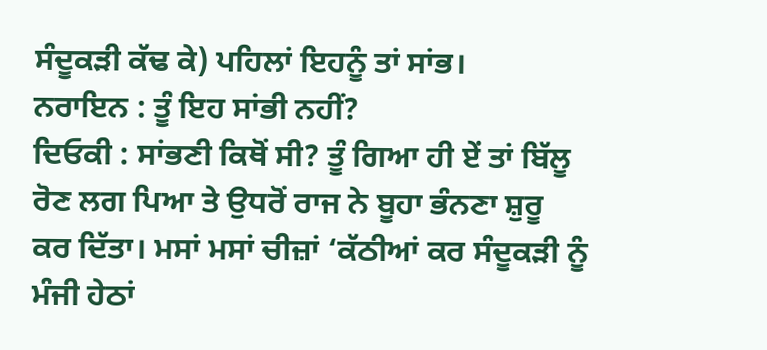ਸੰਦੂਕੜੀ ਕੱਢ ਕੇ) ਪਹਿਲਾਂ ਇਹਨੂੰ ਤਾਂ ਸਾਂਭ।
ਨਰਾਇਨ : ਤੂੰ ਇਹ ਸਾਂਭੀ ਨਹੀਂ?
ਦਿਓਕੀ : ਸਾਂਭਣੀ ਕਿਥੋਂ ਸੀ? ਤੂੰ ਗਿਆ ਹੀ ਏਂ ਤਾਂ ਬਿੱਲੂ ਰੋਣ ਲਗ ਪਿਆ ਤੇ ਉਧਰੋਂ ਰਾਜ ਨੇ ਬੂਹਾ ਭੰਨਣਾ ਸ਼ੁਰੂ ਕਰ ਦਿੱਤਾ। ਮਸਾਂ ਮਸਾਂ ਚੀਜ਼ਾਂ ‘ਕੱਠੀਆਂ ਕਰ ਸੰਦੂਕੜੀ ਨੂੰ ਮੰਜੀ ਹੇਠਾਂ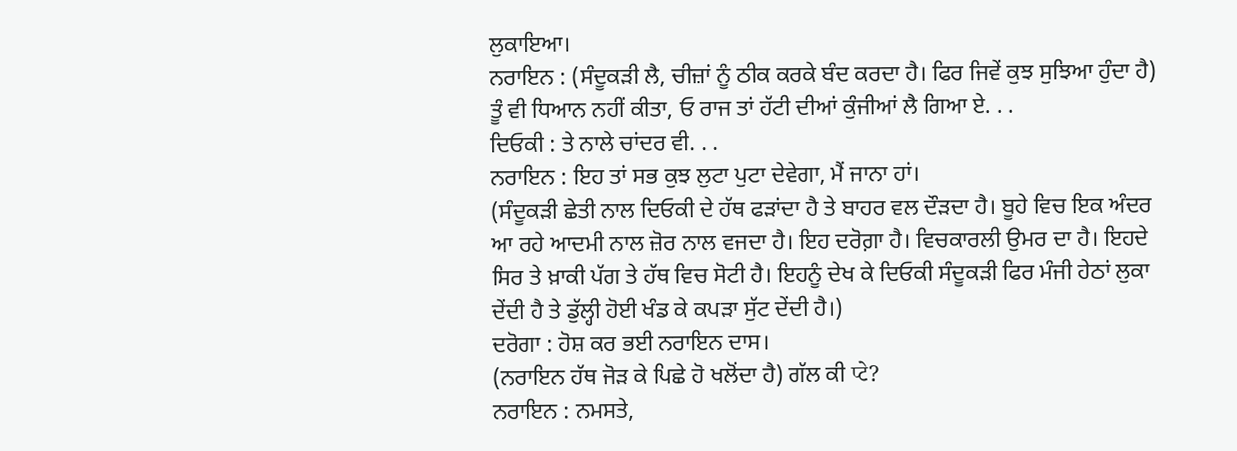ਲੁਕਾਇਆ।
ਨਰਾਇਨ : (ਸੰਦੂਕੜੀ ਲੈ, ਚੀਜ਼ਾਂ ਨੂੰ ਠੀਕ ਕਰਕੇ ਬੰਦ ਕਰਦਾ ਹੈ। ਫਿਰ ਜਿਵੇਂ ਕੁਝ ਸੁਝਿਆ ਹੁੰਦਾ ਹੈ) ਤੂੰ ਵੀ ਧਿਆਨ ਨਹੀਂ ਕੀਤਾ, ਓ ਰਾਜ ਤਾਂ ਹੱਟੀ ਦੀਆਂ ਕੁੰਜੀਆਂ ਲੈ ਗਿਆ ਏ. . .
ਦਿਓਕੀ : ਤੇ ਨਾਲੇ ਚਾਂਦਰ ਵੀ. . .
ਨਰਾਇਨ : ਇਹ ਤਾਂ ਸਭ ਕੁਝ ਲੁਟਾ ਪੁਟਾ ਦੇਵੇਗਾ, ਮੈਂ ਜਾਨਾ ਹਾਂ।
(ਸੰਦੂਕੜੀ ਛੇਤੀ ਨਾਲ ਦਿਓਕੀ ਦੇ ਹੱਥ ਫੜਾਂਦਾ ਹੈ ਤੇ ਬਾਹਰ ਵਲ ਦੌੜਦਾ ਹੈ। ਬੂਹੇ ਵਿਚ ਇਕ ਅੰਦਰ ਆ ਰਹੇ ਆਦਮੀ ਨਾਲ ਜ਼ੋਰ ਨਾਲ ਵਜਦਾ ਹੈ। ਇਹ ਦਰੋਗ਼ਾ ਹੈ। ਵਿਚਕਾਰਲੀ ਉਮਰ ਦਾ ਹੈ। ਇਹਦੇ ਸਿਰ ਤੇ ਖ਼ਾਕੀ ਪੱਗ ਤੇ ਹੱਥ ਵਿਚ ਸੋਟੀ ਹੈ। ਇਹਨੂੰ ਦੇਖ ਕੇ ਦਿਓਕੀ ਸੰਦੂਕੜੀ ਫਿਰ ਮੰਜੀ ਹੇਠਾਂ ਲੁਕਾ ਦੇਂਦੀ ਹੈ ਤੇ ਡੁੱਲ੍ਹੀ ਹੋਈ ਖੰਡ ਕੇ ਕਪੜਾ ਸੁੱਟ ਦੇਂਦੀ ਹੈ।)
ਦਰੋਗਾ : ਹੋਸ਼ ਕਰ ਭਈ ਨਰਾਇਨ ਦਾਸ।
(ਨਰਾਇਨ ਹੱਥ ਜੋੜ ਕੇ ਪਿਛੇ ਹੋ ਖਲੋਂਦਾ ਹੈ) ਗੱਲ ਕੀ प्टे?
ਨਰਾਇਨ : ਨਮਸਤੇ,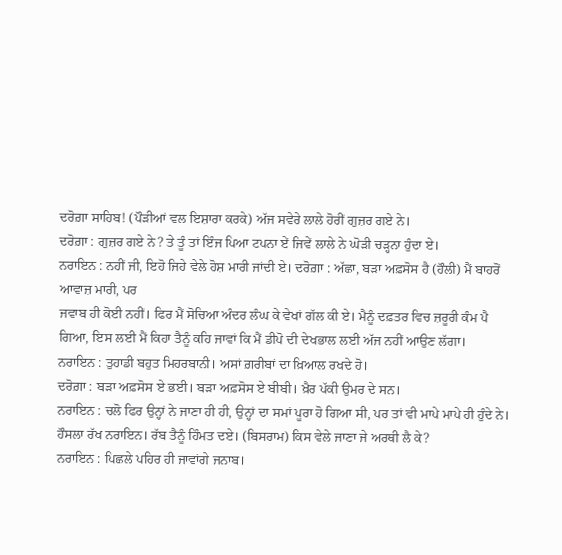ਦਰੋਗ਼ਾ ਸਾਹਿਬ! (ਪੌੜੀਆਂ ਵਲ ਇਸ਼ਾਰਾ ਕਰਕੇ) ਅੱਜ ਸਵੇਰੇ ਲਾਲੇ ਹੋਰੀਂ ਗੁਜ਼ਰ ਗਏ ਨੇ।
ਦਰੋਗ਼ਾ : ਗੁਜ਼ਰ ਗਏ ਨੇ? ਤੇ ਤੂੰ ਤਾਂ ਇੰਜ ਪਿਆ ਟਪਨਾ ਏਂ ਜਿਵੇਂ ਲਾਲੇ ਨੇ ਘੋੜੀ ਚੜ੍ਹਨਾ ਹੁੰਦਾ ਏ।
ਨਰਾਇਨ : ਨਹੀਂ ਜੀ, ਇਹੋ ਜਿਹੇ ਵੇਲੇ ਹੋਸ਼ ਮਾਰੀ ਜਾਂਦੀ ਏ। ਦਰੋਗ਼ਾ : ਅੱਛਾ, ਬੜਾ ਅਫ਼ਸੋਸ ਹੈ (ਹੌਲੀ) ਮੈਂ ਬਾਹਰੋਂ ਆਵਾਜ਼ ਮਾਰੀ, ਪਰ
ਜਵਾਬ ਹੀ ਕੋਈ ਨਹੀਂ। ਫਿਰ ਮੈਂ ਸੋਚਿਆ ਅੰਦਰ ਲੰਘ ਕੇ ਵੇਖਾਂ ਗੱਲ ਕੀ ਏ। ਮੈਨੂੰ ਦਫ਼ਤਰ ਵਿਚ ਜ਼ਰੂਰੀ ਕੰਮ ਪੈ ਗਿਆ, ਇਸ ਲਈ ਮੈਂ ਕਿਹਾ ਤੈਨੂੰ ਕਹਿ ਜਾਵਾਂ ਕਿ ਮੈਂ ਡੀਪੋ ਦੀ ਦੇਖਭਾਲ ਲਈ ਅੱਜ ਨਹੀਂ ਆਉਣ ਲੱਗਾ।
ਨਰਾਇਨ : ਤੁਹਾਡੀ ਬਹੁਤ ਮਿਹਰਬਾਨੀ। ਅਸਾਂ ਗ਼ਰੀਬਾਂ ਦਾ ਖ਼ਿਆਲ ਰਖਦੇ ਹੋ।
ਦਰੋਗ਼ਾ : ਬੜਾ ਅਫ਼ਸੋਸ ਏ ਭਈ। ਬੜਾ ਅਫ਼ਸੋਸ ਏ ਬੀਬੀ। ਖ਼ੈਰ ਪੱਕੀ ਉਮਰ ਦੇ ਸਨ।
ਨਰਾਇਨ : ਚਲੋ ਫਿਰ ਉਨ੍ਹਾਂ ਨੇ ਜਾਣਾ ਹੀ ਹੀ, ਉਨ੍ਹਾਂ ਦਾ ਸਮਾਂ ਪੂਰਾ ਹੋ ਗਿਆ ਸੀ, ਪਰ ਤਾਂ ਵੀ ਮਾਪੇ ਮਾਪੇ ਹੀ ਹੁੰਦੇ ਨੇ। ਹੌਸਲਾ ਰੱਖ ਨਰਾਇਨ। ਰੱਬ ਤੈਨੂੰ ਹਿੰਮਤ ਦਏ। (ਬਿਸਰਾਮ) ਕਿਸ ਵੇਲੇ ਜਾਣਾ ਜੇ ਅਰਥੀ ਲੈ ਕੇ?
ਨਰਾਇਨ : ਪਿਛਲੇ ਪਹਿਰ ਹੀ ਜਾਵਾਂਗੇ ਜਨਾਬ।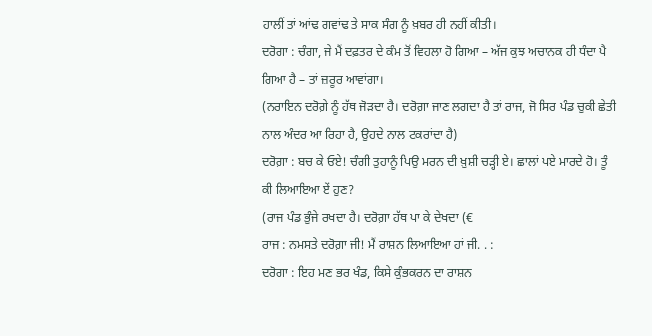ਹਾਲੀਂ ਤਾਂ ਆਂਢ ਗਵਾਂਢ ਤੇ ਸਾਕ ਸੰਗ ਨੂੰ ਖ਼ਬਰ ਹੀ ਨਹੀਂ ਕੀਤੀ।
ਦਰੋਗਾ : ਚੰਗਾ, ਜੇ ਮੈਂ ਦਫ਼ਤਰ ਦੇ ਕੰਮ ਤੋਂ ਵਿਹਲਾ ਹੋ ਗਿਆ – ਅੱਜ ਕੁਝ ਅਚਾਨਕ ਹੀ ਧੰਦਾ ਪੈ ਗਿਆ ਹੈ – ਤਾਂ ਜ਼ਰੂਰ ਆਵਾਂਗਾ।
(ਨਰਾਇਨ ਦਰੋਗ਼ੇ ਨੂੰ ਹੱਥ ਜੋੜਦਾ ਹੈ। ਦਰੋਗ਼ਾ ਜਾਣ ਲਗਦਾ ਹੈ ਤਾਂ ਰਾਜ, ਜੋ ਸਿਰ ਪੰਡ ਚੁਕੀ ਛੇਤੀ ਨਾਲ ਅੰਦਰ ਆ ਰਿਹਾ ਹੈ, ਉਹਦੇ ਨਾਲ ਟਕਰਾਂਦਾ ਹੈ)
ਦਰੋਗ਼ਾ : ਬਚ ਕੇ ਓਏ! ਚੰਗੀ ਤੁਹਾਨੂੰ ਪਿਉ ਮਰਨ ਦੀ ਖ਼ੁਸ਼ੀ ਚੜ੍ਹੀ ਏ। ਛਾਲਾਂ ਪਏ ਮਾਰਦੇ ਹੋ। ਤੂੰ ਕੀ ਲਿਆਇਆ ਏਂ ਹੁਣ?
(ਰਾਜ ਪੰਡ ਭੁੰਜੇ ਰਖਦਾ ਹੈ। ਦਰੋਗ਼ਾ ਹੱਥ ਪਾ ਕੇ ਦੇਖਦਾ (€
ਰਾਜ : ਨਮਸਤੇ ਦਰੋਗ਼ਾ ਜੀ! ਮੈਂ ਰਾਸ਼ਨ ਲਿਆਇਆ ਹਾਂ ਜੀ. . :
ਦਰੋਗਾ : ਇਹ ਮਣ ਭਰ ਖੰਡ, ਕਿਸੇ ਕੁੰਭਕਰਨ ਦਾ ਰਾਸ਼ਨ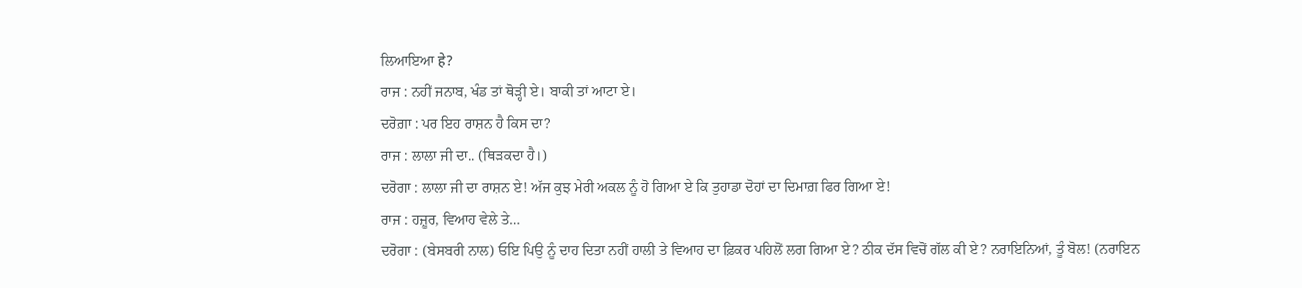ਲਿਆਇਆ हे?
ਰਾਜ : ਨਹੀਂ ਜਨਾਬ, ਖੰਡ ਤਾਂ ਥੋੜ੍ਹੀ ਏ। ਬਾਕੀ ਤਾਂ ਆਟਾ ਏ।
ਦਰੋਗ਼ਾ : ਪਰ ਇਹ ਰਾਸ਼ਨ ਹੈ ਕਿਸ ਦਾ?
ਰਾਜ : ਲਾਲਾ ਜੀ ਦਾ.. (ਥਿੜਕਦਾ ਹੈ।)
ਦਰੋਗਾ : ਲਾਲਾ ਜੀ ਦਾ ਰਾਸ਼ਨ ਏ! ਅੱਜ ਕੁਝ ਮੇਰੀ ਅਕਲ ਨੂੰ ਹੋ ਗਿਆ ਏ ਕਿ ਤੁਹਾਡਾ ਦੋਹਾਂ ਦਾ ਦਿਮਾਗ਼ ਫਿਰ ਗਿਆ ਏ!
ਰਾਜ : ਹਜ਼ੂਰ, ਵਿਆਹ ਵੇਲੇ ਤੇ…
ਦਰੋਗਾ : (ਬੇਸਬਰੀ ਨਾਲ) ਓਇ ਪਿਉ ਨੂੰ ਦਾਹ ਦਿਤਾ ਨਹੀਂ ਹਾਲੀ ਤੇ ਵਿਆਹ ਦਾ ਫ਼ਿਕਰ ਪਹਿਲੋਂ ਲਗ ਗਿਆ ਏ? ਠੀਕ ਦੱਸ ਵਿਚੋਂ ਗੱਲ ਕੀ ਏ? ਨਰਾਇਨਿਆਂ, ਤੂੰ ਬੋਲ! (ਨਰਾਇਨ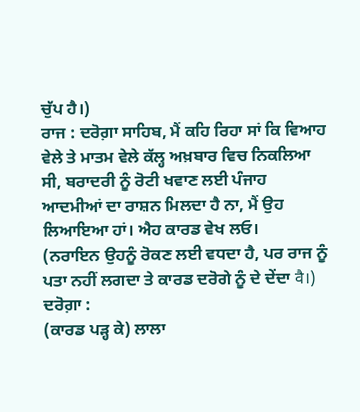ਚੁੱਪ ਹੈ।)
ਰਾਜ : ਦਰੋਗ਼ਾ ਸਾਹਿਬ, ਮੈਂ ਕਹਿ ਰਿਹਾ ਸਾਂ ਕਿ ਵਿਆਹ ਵੇਲੇ ਤੇ ਮਾਤਮ ਵੇਲੇ ਕੱਲ੍ਹ ਅਖ਼ਬਾਰ ਵਿਚ ਨਿਕਲਿਆ ਸੀ, ਬਰਾਦਰੀ ਨੂੰ ਰੋਟੀ ਖਵਾਣ ਲਈ ਪੰਜਾਹ ਆਦਮੀਆਂ ਦਾ ਰਾਸ਼ਨ ਮਿਲਦਾ ਹੈ ਨਾ, ਮੈਂ ਉਹ ਲਿਆਇਆ ਹਾਂ। ਐਹ ਕਾਰਡ ਵੇਖ ਲਓ।
(ਨਰਾਇਨ ਉਹਨੂੰ ਰੋਕਣ ਲਈ ਵਧਦਾ ਹੈ, ਪਰ ਰਾਜ ਨੂੰ ਪਤਾ ਨਹੀਂ ਲਗਦਾ ਤੇ ਕਾਰਡ ਦਰੋਗੇ ਨੂੰ ਦੇ ਦੇਂਦਾ वै।)
ਦਰੋਗ਼ਾ :
(ਕਾਰਡ ਪੜ੍ਹ ਕੇ) ਲਾਲਾ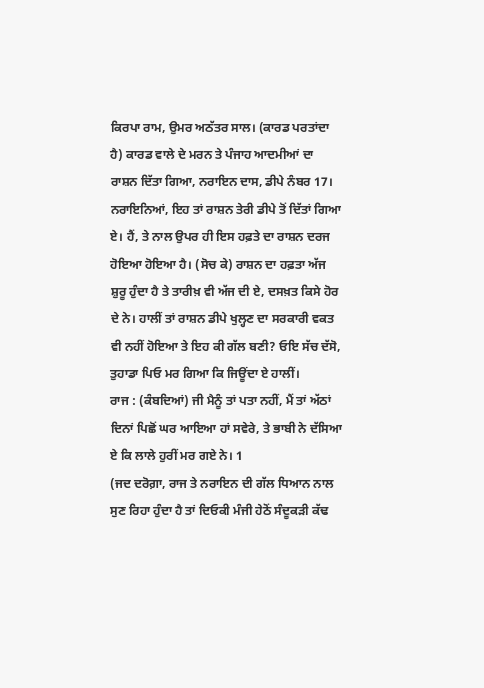ਕਿਰਪਾ ਰਾਮ, ਉਮਰ ਅਠੱਤਰ ਸਾਲ। (ਕਾਰਡ ਪਰਤਾਂਦਾ ਹੈ) ਕਾਰਡ ਵਾਲੇ ਦੇ ਮਰਨ ਤੇ ਪੰਜਾਹ ਆਦਮੀਆਂ ਦਾ ਰਾਸ਼ਨ ਦਿੱਤਾ ਗਿਆ, ਨਰਾਇਨ ਦਾਸ, ਡੀਪੇ ਨੰਬਰ 17। ਨਰਾਇਨਿਆਂ, ਇਹ ਤਾਂ ਰਾਸ਼ਨ ਤੇਰੀ ਡੀਪੇ ਤੋਂ ਦਿੱਤਾਂ ਗਿਆ ਏ। ਹੈਂ, ਤੇ ਨਾਲ ਉਪਰ ਹੀ ਇਸ ਹਫ਼ਤੇ ਦਾ ਰਾਸ਼ਨ ਦਰਜ ਹੋਇਆ ਹੋਇਆ ਹੈ। (ਸੋਚ ਕੇ) ਰਾਸ਼ਨ ਦਾ ਹਫ਼ਤਾ ਅੱਜ ਸ਼ੁਰੂ ਹੁੰਦਾ ਹੈ ਤੇ ਤਾਰੀਖ਼ ਵੀ ਅੱਜ ਦੀ ਏ, ਦਸਖ਼ਤ ਕਿਸੇ ਹੋਰ ਦੇ ਨੇ। ਹਾਲੀਂ ਤਾਂ ਰਾਸ਼ਨ ਡੀਪੇ ਖੁਲ੍ਹਣ ਦਾ ਸਰਕਾਰੀ ਵਕਤ ਵੀ ਨਹੀਂ ਹੋਇਆ ਤੇ ਇਹ ਕੀ ਗੱਲ ਬਣੀ? ਓਇ ਸੱਚ ਦੱਸੋ, ਤੁਹਾਡਾ ਪਿਓ ਮਰ ਗਿਆ ਕਿ ਜਿਊਂਦਾ ਏ ਹਾਲੀਂ।
ਰਾਜ : (ਕੰਬਦਿਆਂ) ਜੀ ਮੈਨੂੰ ਤਾਂ ਪਤਾ ਨਹੀਂ, ਮੈਂ ਤਾਂ ਅੱਠਾਂ ਦਿਨਾਂ ਪਿਛੋਂ ਘਰ ਆਇਆ ਹਾਂ ਸਵੇਰੇ, ਤੇ ਭਾਬੀ ਨੇ ਦੱਸਿਆ ਏ ਕਿ ਲਾਲੇ ਹੁਰੀਂ ਮਰ ਗਏ ਨੇ। 1
(ਜਦ ਦਰੋਗ਼ਾ, ਰਾਜ ਤੇ ਨਰਾਇਨ ਦੀ ਗੱਲ ਧਿਆਨ ਨਾਲ ਸੁਣ ਰਿਹਾ ਹੁੰਦਾ ਹੈ ਤਾਂ ਦਿਓਕੀ ਮੰਜੀ ਹੇਠੋਂ ਸੰਦੂਕੜੀ ਕੱਢ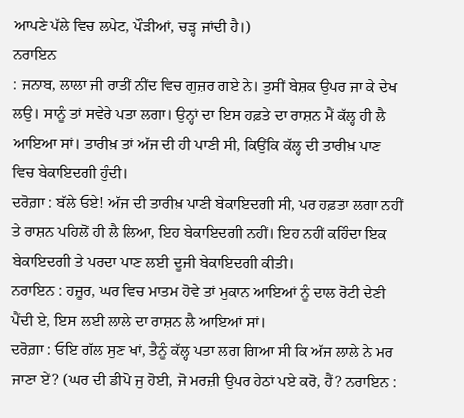ਆਪਣੇ ਪੱਲੇ ਵਿਚ ਲਪੇਟ, ਪੌੜੀਆਂ, ਚੜ੍ਹ ਜਾਂਦੀ ਹੈ।)
ਨਰਾਇਨ
: ਜਨਾਬ, ਲਾਲਾ ਜੀ ਰਾਤੀਂ ਨੀਂਦ ਵਿਚ ਗੁਜ਼ਰ ਗਏ ਨੇ। ਤੁਸੀਂ ਬੇਸ਼ਕ ਉਪਰ ਜਾ ਕੇ ਦੇਖ ਲਉ। ਸਾਨੂੰ ਤਾਂ ਸਵੇਰੇ ਪਤਾ ਲਗਾ। ਉਨ੍ਹਾਂ ਦਾ ਇਸ ਹਫ਼ਤੇ ਦਾ ਰਾਸ਼ਨ ਮੈਂ ਕੱਲ੍ਹ ਹੀ ਲੈ ਆਇਆ ਸਾਂ। ਤਾਰੀਖ਼ ਤਾਂ ਅੱਜ ਦੀ ਹੀ ਪਾਣੀ ਸੀ, ਕਿਉਂਕਿ ਕੱਲ੍ਹ ਦੀ ਤਾਰੀਖ਼ ਪਾਣ ਵਿਚ ਬੇਕਾਇਦਗੀ ਹੁੰਦੀ।
ਦਰੋਗ਼ਾ : ਬੱਲੇ ਓਏ! ਅੱਜ ਦੀ ਤਾਰੀਖ਼ ਪਾਣੀ ਬੇਕਾਇਦਗੀ ਸੀ, ਪਰ ਹਫ਼ਤਾ ਲਗਾ ਨਹੀਂ ਤੇ ਰਾਸ਼ਨ ਪਹਿਲੋਂ ਹੀ ਲੈ ਲਿਆ, ਇਹ ਬੇਕਾਇਦਗੀ ਨਹੀਂ। ਇਹ ਨਹੀਂ ਕਹਿੰਦਾ ਇਕ ਬੇਕਾਇਦਗੀ ਤੇ ਪਰਦਾ ਪਾਣ ਲਈ ਦੂਜੀ ਬੇਕਾਇਦਗੀ ਕੀਤੀ।
ਨਰਾਇਨ : ਹਜ਼ੂਰ, ਘਰ ਵਿਚ ਮਾਤਮ ਹੋਵੇ ਤਾਂ ਮੁਕਾਨ ਆਇਆਂ ਨੂੰ ਦਾਲ ਰੋਟੀ ਦੇਣੀ ਪੈਂਦੀ ਏ, ਇਸ ਲਈ ਲਾਲੇ ਦਾ ਰਾਸ਼ਨ ਲੈ ਆਇਆਂ ਸਾਂ।
ਦਰੋਗ਼ਾ : ਓਇ ਗੱਲ ਸੁਣ ਖਾਂ, ਤੈਨੂੰ ਕੱਲ੍ਹ ਪਤਾ ਲਗ ਗਿਆ ਸੀ ਕਿ ਅੱਜ ਲਾਲੇ ਨੇ ਮਰ ਜਾਣਾ ਏਂ? (ਘਰ ਦੀ ਡੀਪੋ ਜੁ ਹੋਈ, ਜੋ ਮਰਜ਼ੀ ਉਪਰ ਹੇਠਾਂ ਪਏ ਕਰੋ, ਹੈਂ? ਨਰਾਇਨ :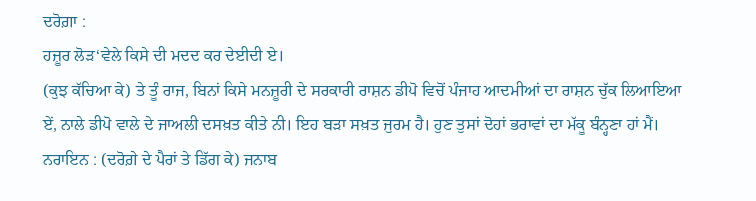ਦਰੋਗ਼ਾ :
ਹਜ਼ੂਰ ਲੋੜ‘ਵੇਲੇ ਕਿਸੇ ਦੀ ਮਦਦ ਕਰ ਦੇਈਦੀ ਏ।
(ਕੁਝ ਕੱਚਿਆ ਕੇ) ਤੇ ਤੂੰ ਰਾਜ, ਬਿਨਾਂ ਕਿਸੇ ਮਨਜ਼ੂਰੀ ਦੇ ਸਰਕਾਰੀ ਰਾਸ਼ਨ ਡੀਪੋ ਵਿਚੋਂ ਪੰਜਾਹ ਆਦਮੀਆਂ ਦਾ ਰਾਸ਼ਨ ਚੁੱਕ ਲਿਆਇਆ ਏਂ, ਨਾਲੇ ਡੀਪੋ ਵਾਲੇ ਦੇ ਜਾਅਲੀ ਦਸਖ਼ਤ ਕੀਤੇ ਨੀ। ਇਹ ਬੜਾ ਸਖ਼ਤ ਜੁਰਮ ਹੈ। ਹੁਣ ਤੁਸਾਂ ਦੋਹਾਂ ਭਰਾਵਾਂ ਦਾ ਮੱਕੂ ਬੰਨ੍ਹਣਾ ਹਾਂ ਮੈਂ।
ਨਰਾਇਨ : (ਦਰੋਗ਼ੇ ਦੇ ਪੈਰਾਂ ਤੇ ਡਿੱਗ ਕੇ) ਜਨਾਬ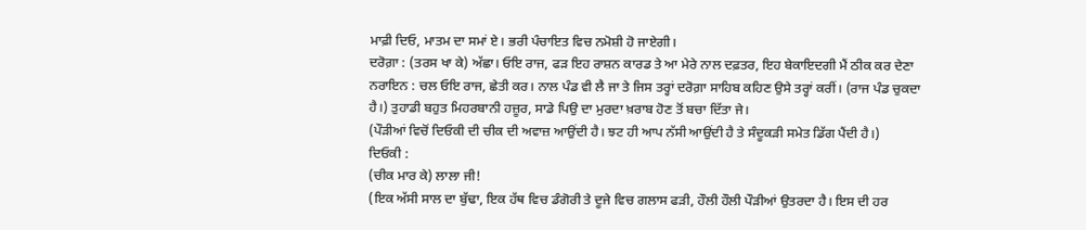ਮਾਫ਼ੀ ਦਿਓ, ਮਾਤਮ ਦਾ ਸਮਾਂ ਏ। ਭਰੀ ਪੰਚਾਇਤ ਵਿਚ ਨਮੋਸ਼ੀ ਹੋ ਜਾਏਗੀ।
ਦਰੋਗ਼ਾ : (ਤਰਸ ਖਾ ਕੇ) ਅੱਛਾ। ਓਇ ਰਾਜ, ਫੜ ਇਹ ਰਾਸ਼ਨ ਕਾਰਡ ਤੇ ਆ ਮੇਰੇ ਨਾਲ ਦਫ਼ਤਰ, ਇਹ ਬੇਕਾਇਦਗੀ ਮੈਂ ਠੀਕ ਕਰ ਦੇਣਾ
ਨਰਾਇਨ : ਚਲ ਓਇ ਰਾਜ, ਛੇਤੀ ਕਰ। ਨਾਲ ਪੰਡ ਵੀ ਲੈ ਜਾ ਤੇ ਜਿਸ ਤਰ੍ਹਾਂ ਦਰੋਗ਼ਾ ਸਾਹਿਬ ਕਹਿਣ ਉਸੇ ਤਰ੍ਹਾਂ ਕਰੀਂ। (ਰਾਜ ਪੰਡ ਚੁਕਦਾ ਹੈ।) ਤੁਹਾਡੀ ਬਹੁਤ ਮਿਹਰਬਾਨੀ ਹਜ਼ੂਰ, ਸਾਡੇ ਪਿਉ ਦਾ ਮੁਰਦਾ ਖ਼ਰਾਬ ਹੋਣ ਤੋਂ ਬਚਾ ਦਿੱਤਾ ਜੇ।
(ਪੌੜੀਆਂ ਵਿਚੋਂ ਦਿਓਕੀ ਦੀ ਚੀਕ ਦੀ ਅਵਾਜ਼ ਆਉਂਦੀ ਹੈ। ਝਟ ਹੀ ਆਪ ਨੱਸੀ ਆਉਂਦੀ ਹੈ ਤੇ ਸੰਦੂਕੜੀ ਸਮੇਤ ਡਿੱਗ ਪੈਂਦੀ ਹੈ।)
ਦਿਓਕੀ :
(ਚੀਕ ਮਾਰ ਕੇ) ਲਾਲਾ ਜੀ!
(ਇਕ ਅੱਸੀ ਸਾਲ ਦਾ ਬੁੱਢਾ, ਇਕ ਹੱਥ ਵਿਚ ਡੰਗੋਰੀ ਤੇ ਦੂਜੇ ਵਿਚ ਗਲਾਸ ਫੜੀ, ਹੌਲੀ ਹੌਲੀ ਪੌੜੀਆਂ ਉਤਰਦਾ ਹੈ। ਇਸ ਦੀ ਹਰ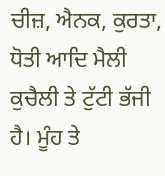ਚੀਜ਼, ਐਨਕ, ਕੁਰਤਾ, ਧੋਤੀ ਆਦਿ ਮੈਲੀ ਕੁਚੈਲੀ ਤੇ ਟੁੱਟੀ ਭੱਜੀ ਹੈ। ਮੂੰਹ ਤੇ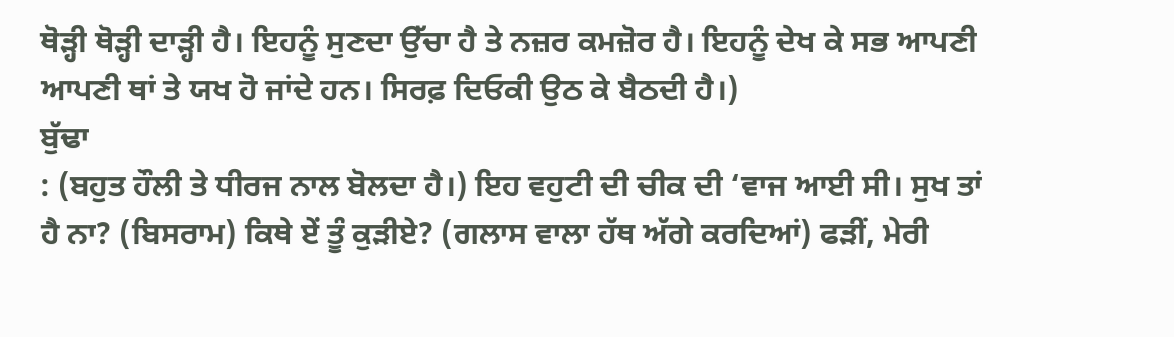ਥੋੜ੍ਹੀ ਥੋੜ੍ਹੀ ਦਾੜ੍ਹੀ ਹੈ। ਇਹਨੂੰ ਸੁਣਦਾ ਉੱਚਾ ਹੈ ਤੇ ਨਜ਼ਰ ਕਮਜ਼ੋਰ ਹੈ। ਇਹਨੂੰ ਦੇਖ ਕੇ ਸਭ ਆਪਣੀ ਆਪਣੀ ਥਾਂ ਤੇ ਯਖ ਹੋ ਜਾਂਦੇ ਹਨ। ਸਿਰਫ਼ ਦਿਓਕੀ ਉਠ ਕੇ ਬੈਠਦੀ ਹੈ।)
ਬੁੱਢਾ
: (ਬਹੁਤ ਹੌਲੀ ਤੇ ਧੀਰਜ ਨਾਲ ਬੋਲਦਾ ਹੈ।) ਇਹ ਵਹੁਟੀ ਦੀ ਚੀਕ ਦੀ ‘ਵਾਜ ਆਈ ਸੀ। ਸੁਖ ਤਾਂ ਹੈ ਨਾ? (ਬਿਸਰਾਮ) ਕਿਥੇ ਏਂ ਤੂੰ ਕੁੜੀਏ? (ਗਲਾਸ ਵਾਲਾ ਹੱਥ ਅੱਗੇ ਕਰਦਿਆਂ) ਫੜੀਂ, ਮੇਰੀ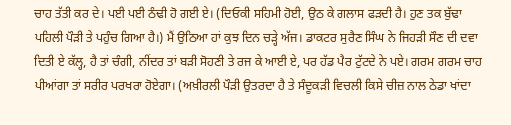ਚਾਹ ਤੱਤੀ ਕਰ ਦੇ। ਪਈ ਪਈ ਠੰਢੀ ਹੋ ਗਈ ਏ। (ਦਿਓਕੀ ਸਹਿਮੀ ਹੋਈ, ਉਠ ਕੇ ਗਲਾਸ ਫੜਦੀ ਹੈ। ਹੁਣ ਤਕ ਬੁੱਢਾ ਪਹਿਲੀ ਪੌੜੀ ਤੇ ਪਹੁੰਚ ਗਿਆ ਹੈ।) ਮੈਂ ਉਠਿਆ ਹਾਂ ਕੁਝ ਦਿਨ ਚੜ੍ਹੇ ਅੱਜ। ਡਾਕਟਰ ਸੁਰੈਣ ਸਿੰਘ ਨੇ ਜਿਹੜੀ ਸੌਣ ਦੀ ਦਵਾ ਦਿਤੀ ਏ ਕੱਲ੍ਹ, ਹੈ ਤਾਂ ਚੰਗੀ, ਨੀਂਦਰ ਤਾਂ ਬੜੀ ਸੋਹਣੀ ਤੇ ਰਜ ਕੇ ਆਈ ਏ, ਪਰ ਹੱਡ ਪੈਰ ਟੁੱਟਦੇ ਨੇ ਪਏ। ਗਰਮ ਗਰਮ ਚਾਹ ਪੀਆਂਗਾ ਤਾਂ ਸਰੀਰ ਪਰਖਰਾ ਹੋਏਗਾ। (ਅਖ਼ੀਰਲੀ ਪੌੜੀ ਉਤਰਦਾ ਹੈ ਤੇ ਸੰਦੂਕੜੀ ਵਿਚਲੀ ਕਿਸੇ ਚੀਜ਼ ਨਾਲ ਠੇਡਾ ਖਾਂਦਾ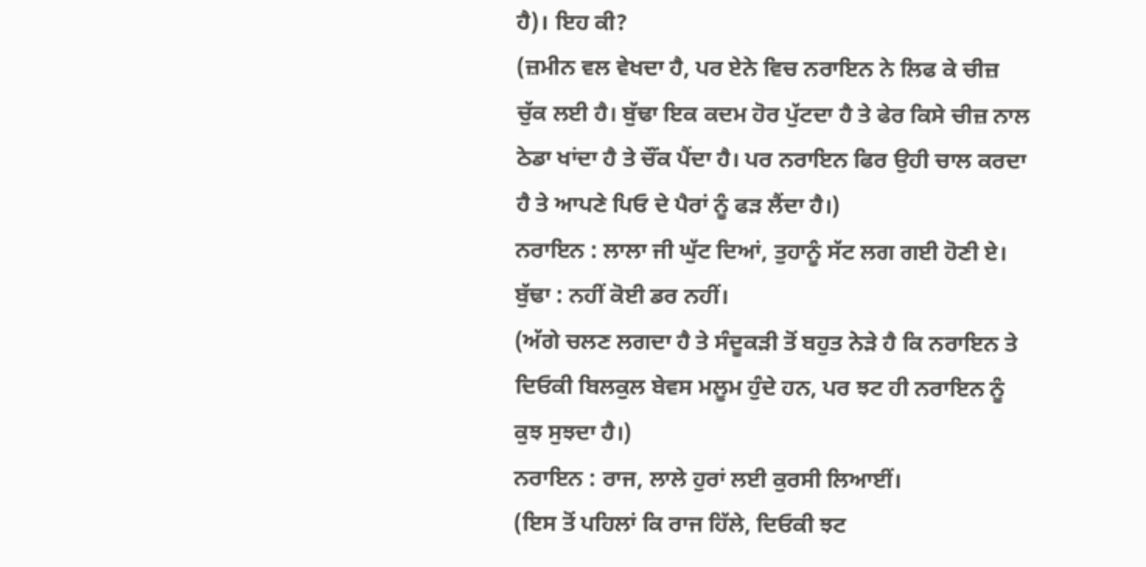ਹੈ)। ਇਹ ਕੀ?
(ਜ਼ਮੀਨ ਵਲ ਵੇਖਦਾ ਹੈ, ਪਰ ਏਨੇ ਵਿਚ ਨਰਾਇਨ ਨੇ ਲਿਫ ਕੇ ਚੀਜ਼ ਚੁੱਕ ਲਈ ਹੈ। ਬੁੱਢਾ ਇਕ ਕਦਮ ਹੋਰ ਪੁੱਟਦਾ ਹੈ ਤੇ ਫੇਰ ਕਿਸੇ ਚੀਜ਼ ਨਾਲ ਠੇਡਾ ਖਾਂਦਾ ਹੈ ਤੇ ਚੌਂਕ ਪੈਂਦਾ ਹੈ। ਪਰ ਨਰਾਇਨ ਫਿਰ ਉਹੀ ਚਾਲ ਕਰਦਾ ਹੈ ਤੇ ਆਪਣੇ ਪਿਓ ਦੇ ਪੈਰਾਂ ਨੂੰ ਫੜ ਲੈਂਦਾ ਹੈ।)
ਨਰਾਇਨ : ਲਾਲਾ ਜੀ ਘੁੱਟ ਦਿਆਂ, ਤੁਹਾਨੂੰ ਸੱਟ ਲਗ ਗਈ ਹੋਣੀ ਏ।
ਬੁੱਢਾ : ਨਹੀਂ ਕੋਈ ਡਰ ਨਹੀਂ।
(ਅੱਗੇ ਚਲਣ ਲਗਦਾ ਹੈ ਤੇ ਸੰਦੂਕੜੀ ਤੋਂ ਬਹੁਤ ਨੇੜੇ ਹੈ ਕਿ ਨਰਾਇਨ ਤੇ ਦਿਓਕੀ ਬਿਲਕੁਲ ਬੇਵਸ ਮਲੂਮ ਹੁੰਦੇ ਹਨ, ਪਰ ਝਟ ਹੀ ਨਰਾਇਨ ਨੂੰ ਕੁਝ ਸੁਝਦਾ ਹੈ।)
ਨਰਾਇਨ : ਰਾਜ, ਲਾਲੇ ਹੁਰਾਂ ਲਈ ਕੁਰਸੀ ਲਿਆਈਂ।
(ਇਸ ਤੋਂ ਪਹਿਲਾਂ ਕਿ ਰਾਜ ਹਿੱਲੇ, ਦਿਓਕੀ ਝਟ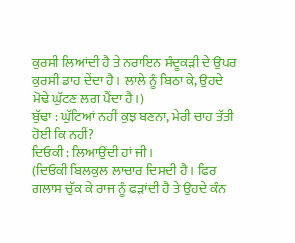ਕੁਰਸੀ ਲਿਆਂਦੀ ਹੈ ਤੇ ਨਰਾਇਨ ਸੰਦੂਕੜੀ ਦੇ ਉਪਰ ਕੁਰਸੀ ਡਾਹ ਦੇਂਦਾ ਹੈ। ਲਾਲੇ ਨੂੰ ਬਿਠਾ ਕੇ, ਉਹਦੇ ਮੋਢੇ ਘੁੱਟਣ ਲਗ ਪੈਂਦਾ ਹੈ।)
ਬੁੱਢਾ : ਘੁੱਟਿਆਂ ਨਹੀਂ ਕੁਝ ਬਣਨਾ, ਮੇਰੀ ਚਾਹ ਤੱਤੀ ਹੋਈ ਕਿ ਨਹੀਂ?
ਦਿਓਕੀ : ਲਿਆਉਂਦੀ ਹਾਂ ਜੀ।
(ਦਿਓਕੀ ਬਿਲਕੁਲ ਲਾਚਾਰ ਦਿਸਦੀ ਹੈ। ਫਿਰ ਗਲਾਸ ਚੁੱਕ ਕੇ ਰਾਜ ਨੂੰ ਫੜਾਂਦੀ ਹੈ ਤੇ ਉਹਦੇ ਕੰਨ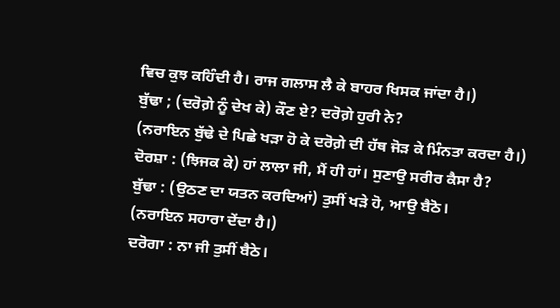ਵਿਚ ਕੁਝ ਕਹਿੰਦੀ ਹੈ। ਰਾਜ ਗਲਾਸ ਲੈ ਕੇ ਬਾਹਰ ਖਿਸਕ ਜਾਂਦਾ ਹੈ।)
ਬੁੱਢਾ ; (ਦਰੋਗ਼ੇ ਨੂੰ ਦੇਖ ਕੇ) ਕੌਣ ਏ? ਦਰੋਗ਼ੇ ਹੁਰੀ ਨੇ?
(ਨਰਾਇਨ ਬੁੱਢੇ ਦੇ ਪਿਛੇ ਖੜਾ ਹੋ ਕੇ ਦਰੋਗ਼ੇ ਦੀ ਹੱਥ ਜੋੜ ਕੇ ਮਿੰਨਤਾ ਕਰਦਾ ਹੈ।)
ਦੋਰਸ਼ਾ : (ਝਿਜਕ ਕੇ) ਹਾਂ ਲਾਲਾ ਜੀ, ਮੈਂ ਹੀ ਹਾਂ। ਸੁਣਾਉ ਸਰੀਰ ਕੈਸਾ ਹੈ?
ਬੁੱਢਾ : (ਉਠਣ ਦਾ ਯਤਨ ਕਰਦਿਆਂ) ਤੁਸੀਂ ਖੜੇ ਹੋ, ਆਉ ਬੈਠੋ।
(ਨਰਾਇਨ ਸਹਾਰਾ ਦੇਂਦਾ ਹੈ।)
ਦਰੋਗਾ : ਨਾ ਜੀ ਤੁਸੀਂ ਬੈਠੇ।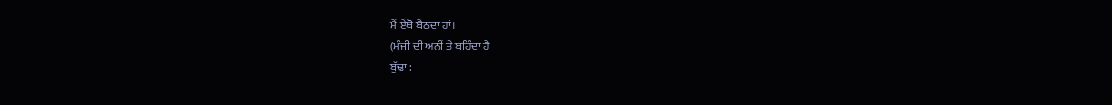ਮੈਂ ਏਥੋ ਬੈਠਦਾ ਹਾਂ।
(ਮੰਜੀ ਦੀ ਅਨੀਂ ਤੇ ਬਹਿੰਦਾ ਹੈ
ਬੁੱਢਾ :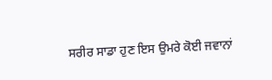ਸਰੀਰ ਸਾਡਾ ਹੁਣ ਇਸ ਉਮਰੇ ਕੋਈ ਜਵਾਨਾਂ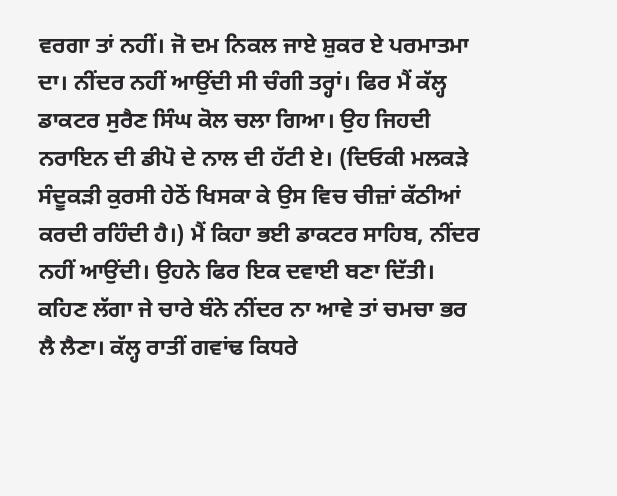ਵਰਗਾ ਤਾਂ ਨਹੀਂ। ਜੋ ਦਮ ਨਿਕਲ ਜਾਏ ਸ਼ੁਕਰ ਏ ਪਰਮਾਤਮਾ ਦਾ। ਨੀਂਦਰ ਨਹੀਂ ਆਉਂਦੀ ਸੀ ਚੰਗੀ ਤਰ੍ਹਾਂ। ਫਿਰ ਮੈਂ ਕੱਲ੍ਹ ਡਾਕਟਰ ਸੁਰੈਣ ਸਿੰਘ ਕੋਲ ਚਲਾ ਗਿਆ। ਉਹ ਜਿਹਦੀ ਨਰਾਇਨ ਦੀ ਡੀਪੋ ਦੇ ਨਾਲ ਦੀ ਹੱਟੀ ਏ। (ਦਿਓਕੀ ਮਲਕੜੇ ਸੰਦੂਕੜੀ ਕੁਰਸੀ ਹੇਠੋਂ ਖਿਸਕਾ ਕੇ ਉਸ ਵਿਚ ਚੀਜ਼ਾਂ ਕੱਠੀਆਂ ਕਰਦੀ ਰਹਿੰਦੀ ਹੈ।) ਮੈਂ ਕਿਹਾ ਭਈ ਡਾਕਟਰ ਸਾਹਿਬ, ਨੀਂਦਰ ਨਹੀਂ ਆਉਂਦੀ। ਉਹਨੇ ਫਿਰ ਇਕ ਦਵਾਈ ਬਣਾ ਦਿੱਤੀ। ਕਹਿਣ ਲੱਗਾ ਜੇ ਚਾਰੇ ਬੰਨੇ ਨੀਂਦਰ ਨਾ ਆਵੇ ਤਾਂ ਚਮਚਾ ਭਰ ਲੈ ਲੈਣਾ। ਕੱਲ੍ਹ ਰਾਤੀਂ ਗਵਾਂਢ ਕਿਧਰੇ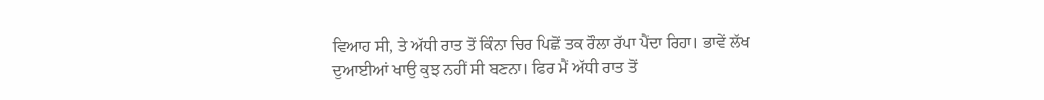ਵਿਆਹ ਸੀ, ਤੇ ਅੱਧੀ ਰਾਤ ਤੋਂ ਕਿੰਨਾ ਚਿਰ ਪਿਛੋਂ ਤਕ ਰੌਲਾ ਰੱਪਾ ਪੈਂਦਾ ਰਿਹਾ। ਭਾਵੇਂ ਲੱਖ ਦੁਆਈਆਂ ਖਾਉ ਕੁਝ ਨਹੀਂ ਸੀ ਬਣਨਾ। ਫਿਰ ਮੈਂ ਅੱਧੀ ਰਾਤ ਤੋਂ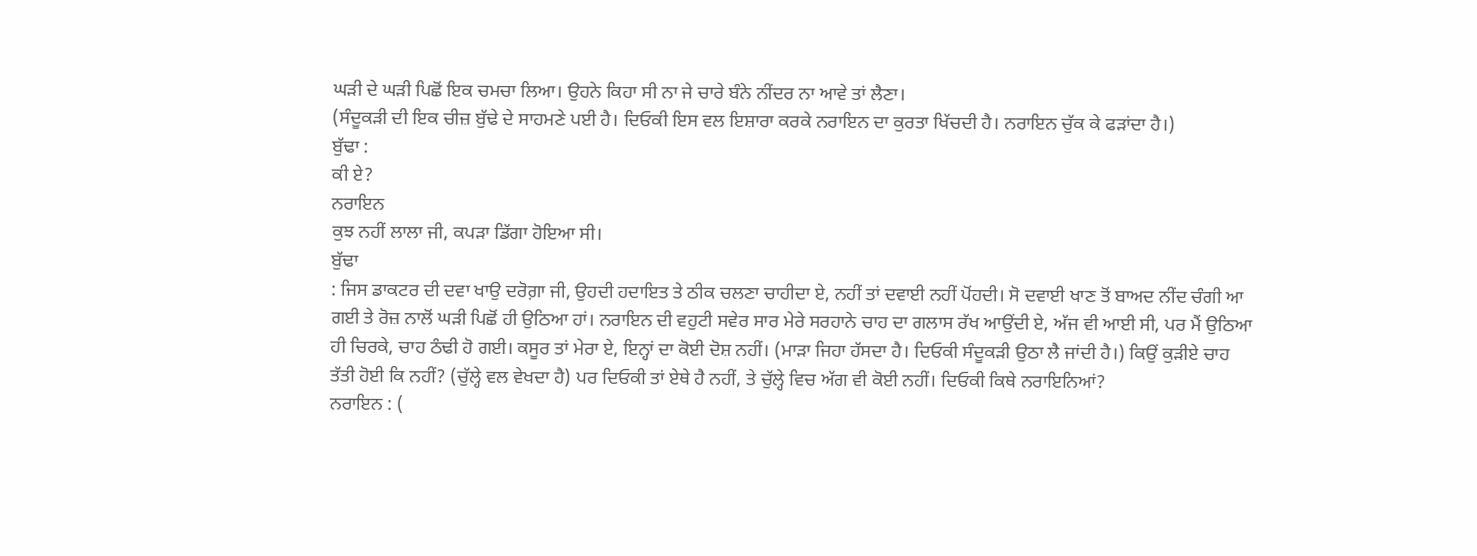ਘੜੀ ਦੇ ਘੜੀ ਪਿਛੋਂ ਇਕ ਚਮਚਾ ਲਿਆ। ਉਹਨੇ ਕਿਹਾ ਸੀ ਨਾ ਜੇ ਚਾਰੇ ਬੰਨੇ ਨੀਂਦਰ ਨਾ ਆਵੇ ਤਾਂ ਲੈਣਾ।
(ਸੰਦੂਕੜੀ ਦੀ ਇਕ ਚੀਜ਼ ਬੁੱਢੇ ਦੇ ਸਾਹਮਣੇ ਪਈ ਹੈ। ਦਿਓਕੀ ਇਸ ਵਲ ਇਸ਼ਾਰਾ ਕਰਕੇ ਨਰਾਇਨ ਦਾ ਕੁਰਤਾ ਖਿੱਚਦੀ ਹੈ। ਨਰਾਇਨ ਚੁੱਕ ਕੇ ਫੜਾਂਦਾ ਹੈ।)
ਬੁੱਢਾ :
ਕੀ ਏ?
ਨਰਾਇਨ
ਕੁਝ ਨਹੀਂ ਲਾਲਾ ਜੀ, ਕਪੜਾ ਡਿੱਗਾ ਹੋਇਆ ਸੀ।
ਬੁੱਢਾ
: ਜਿਸ ਡਾਕਟਰ ਦੀ ਦਵਾ ਖਾਉ ਦਰੋਗ਼ਾ ਜੀ, ਉਹਦੀ ਹਦਾਇਤ ਤੇ ਠੀਕ ਚਲਣਾ ਚਾਹੀਦਾ ਏ, ਨਹੀਂ ਤਾਂ ਦਵਾਈ ਨਹੀਂ ਪੋਂਹਦੀ। ਸੋ ਦਵਾਈ ਖਾਣ ਤੋਂ ਬਾਅਦ ਨੀਂਦ ਚੰਗੀ ਆ ਗਈ ਤੇ ਰੋਜ਼ ਨਾਲੋਂ ਘੜੀ ਪਿਛੋਂ ਹੀ ਉਠਿਆ ਹਾਂ। ਨਰਾਇਨ ਦੀ ਵਹੁਟੀ ਸਵੇਰ ਸਾਰ ਮੇਰੇ ਸਰਹਾਨੇ ਚਾਹ ਦਾ ਗਲਾਸ ਰੱਖ ਆਉਂਦੀ ਏ, ਅੱਜ ਵੀ ਆਈ ਸੀ, ਪਰ ਮੈਂ ਉਠਿਆ ਹੀ ਚਿਰਕੇ, ਚਾਹ ਠੰਢੀ ਹੋ ਗਈ। ਕਸੂਰ ਤਾਂ ਮੇਰਾ ਏ, ਇਨ੍ਹਾਂ ਦਾ ਕੋਈ ਦੋਸ਼ ਨਹੀਂ। (ਮਾੜਾ ਜਿਹਾ ਹੱਸਦਾ ਹੈ। ਦਿਓਕੀ ਸੰਦੂਕੜੀ ਉਠਾ ਲੈ ਜਾਂਦੀ ਹੈ।) ਕਿਉਂ ਕੁੜੀਏ ਚਾਹ ਤੱਤੀ ਹੋਈ ਕਿ ਨਹੀਂ? (ਚੁੱਲ੍ਹੇ ਵਲ ਵੇਖਦਾ ਹੈ) ਪਰ ਦਿਓਕੀ ਤਾਂ ਏਥੇ ਹੈ ਨਹੀਂ, ਤੇ ਚੁੱਲ੍ਹੇ ਵਿਚ ਅੱਗ ਵੀ ਕੋਈ ਨਹੀਂ। ਦਿਓਕੀ ਕਿਥੇ ਨਰਾਇਨਿਆਂ?
ਨਰਾਇਨ : (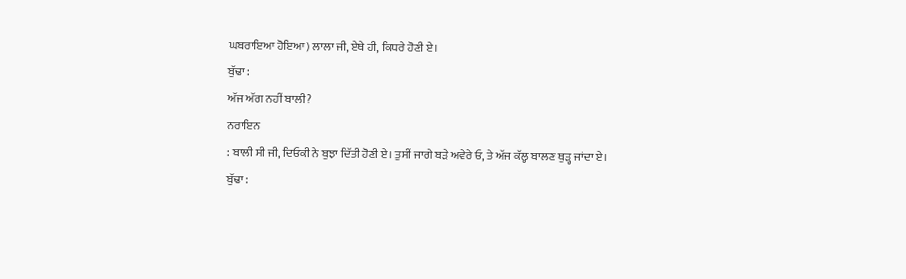ਘਬਰਾਇਆ ਹੋਇਆ) ਲਾਲਾ ਜੀ, ਏਥੇ ਹੀ, ਕਿਧਰੇ ਹੋਣੀ ਏ।
ਬੁੱਢਾ :
ਅੱਜ ਅੱਗ ਨਹੀਂ ਬਾਲੀ?
ਨਰਾਇਨ
: ਬਾਲੀ ਸੀ ਜੀ, ਦਿਓਕੀ ਨੇ ਬੁਝਾ ਦਿੱਤੀ ਹੋਣੀ ਏ। ਤੁਸੀਂ ਜਾਗੇ ਬੜੇ ਅਵੇਰੇ ਓ, ਤੇ ਅੱਜ ਕੱਲ੍ਹ ਬਾਲਣ ਥੁੜ੍ਹ ਜਾਂਦਾ ਏ।
ਬੁੱਢਾ :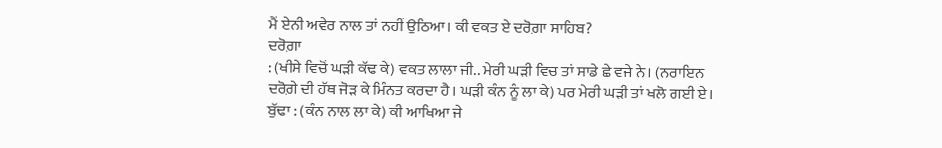ਮੈਂ ਏਨੀ ਅਵੇਰ ਨਾਲ ਤਾਂ ਨਹੀਂ ਉਠਿਆ। ਕੀ ਵਕਤ ਏ ਦਰੋਗ਼ਾ ਸਾਹਿਬ?
ਦਰੋਗ਼ਾ
: (ਖੀਸੇ ਵਿਚੋਂ ਘੜੀ ਕੱਢ ਕੇ) ਵਕਤ ਲਾਲਾ ਜੀ.. ਮੇਰੀ ਘੜੀ ਵਿਚ ਤਾਂ ਸਾਡੇ ਛੇ ਵਜੇ ਨੇ। (ਨਰਾਇਨ ਦਰੋਗ਼ੇ ਦੀ ਹੱਥ ਜੋੜ ਕੇ ਮਿੰਨਤ ਕਰਦਾ ਹੈ। ਘੜੀ ਕੰਨ ਨੂੰ ਲਾ ਕੇ) ਪਰ ਮੇਰੀ ਘੜੀ ਤਾਂ ਖਲੋ ਗਈ ਏ।
ਬੁੱਢਾ : (ਕੰਨ ਨਾਲ ਲਾ ਕੇ) ਕੀ ਆਖਿਆ ਜੇ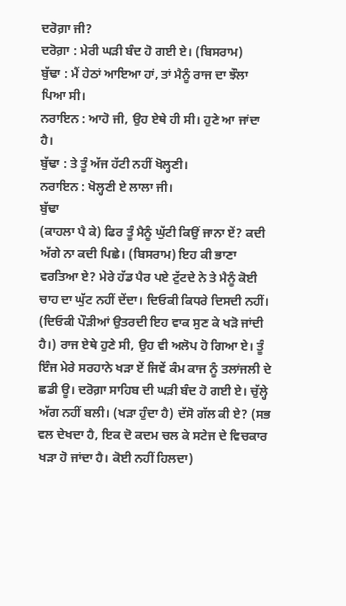ਦਰੋਗ਼ਾ ਜੀ?
ਦਰੋਗ਼ਾ : ਮੇਰੀ ਘੜੀ ਬੰਦ ਹੋ ਗਈ ਏ। (ਬਿਸਰਾਮ)
ਬੁੱਢਾ : ਮੈਂ ਹੇਠਾਂ ਆਇਆ ਹਾਂ, ਤਾਂ ਮੈਨੂੰ ਰਾਜ ਦਾ ਝੌਲਾ ਪਿਆ ਸੀ।
ਨਰਾਇਨ : ਆਹੋ ਜੀ, ਉਹ ਏਥੇ ਹੀ ਸੀ। ਹੁਣੇ ਆ ਜਾਂਦਾ ਹੈ।
ਬੁੱਢਾ : ਤੇ ਤੂੰ ਅੱਜ ਹੱਟੀ ਨਹੀਂ ਖੋਲ੍ਹਣੀ।
ਨਰਾਇਨ : ਖੋਲ੍ਹਣੀ ਏ ਲਾਲਾ ਜੀ।
ਬੁੱਢਾ
(ਕਾਹਲਾ ਪੈ ਕੇ) ਫਿਰ ਤੂੰ ਮੈਨੂੰ ਘੁੱਟੀ ਕਿਉਂ ਜਾਨਾ ਏਂ? ਕਦੀ ਅੱਗੇ ਨਾ ਕਦੀ ਪਿਛੇ। (ਬਿਸਰਾਮ) ਇਹ ਕੀ ਭਾਣਾ ਵਰਤਿਆ ਏ? ਮੇਰੇ ਹੱਡ ਪੈਰ ਪਏ ਟੁੱਟਦੇ ਨੇ ਤੇ ਮੈਨੂੰ ਕੋਈ ਚਾਹ ਦਾ ਘੁੱਟ ਨਹੀਂ ਦੇਂਦਾ। ਦਿਓਕੀ ਕਿਧਰੇ ਦਿਸਦੀ ਨਹੀਂ। (ਦਿਓਕੀ ਪੌੜੀਆਂ ਉਤਰਦੀ ਇਹ ਵਾਕ ਸੁਣ ਕੇ ਖੜੋ ਜਾਂਦੀ ਹੈ।) ਰਾਜ ਏਥੇ ਹੁਣੇ ਸੀ, ਉਹ ਵੀ ਅਲੋਪ ਹੋ ਗਿਆ ਏ। ਤੂੰ ਇੰਜ ਮੇਰੇ ਸਰਹਾਨੇ ਖੜਾ ਏਂ ਜਿਵੇਂ ਕੰਮ ਕਾਜ ਨੂੰ ਤਲਾਂਜਲੀ ਦੇ ਛਡੀ ਊ। ਦਰੋਗ਼ਾ ਸਾਹਿਬ ਦੀ ਘੜੀ ਬੰਦ ਹੋ ਗਈ ਏ। ਚੁੱਲ੍ਹੇ ਅੱਗ ਨਹੀਂ ਬਲੀ। (ਖੜਾ ਹੁੰਦਾ ਹੈ) ਦੱਸੋ ਗੱਲ ਕੀ ਏ? (ਸਭ ਵਲ ਦੇਖਦਾ ਹੈ, ਇਕ ਦੋ ਕਦਮ ਚਲ ਕੇ ਸਟੇਜ ਦੇ ਵਿਚਕਾਰ ਖੜਾ ਹੋ ਜਾਂਦਾ ਹੈ। ਕੋਈ ਨਹੀਂ ਹਿਲਦਾ)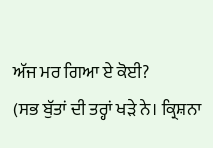ਅੱਜ ਮਰ ਗਿਆ ਏ ਕੋਈ?
(ਸਭ ਬੁੱਤਾਂ ਦੀ ਤਰ੍ਹਾਂ ਖੜੇ ਨੇ। ਕ੍ਰਿਸ਼ਨਾ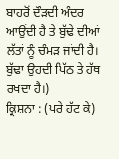ਬਾਹਰੋਂ ਦੌੜਦੀ ਅੰਦਰ ਆਉਂਦੀ ਹੈ ਤੇ ਬੁੱਢੇ ਦੀਆਂ ਲੱਤਾਂ ਨੂੰ ਚੰਮੜ ਜਾਂਦੀ ਹੈ। ਬੁੱਢਾ ਉਹਦੀ ਪਿੱਠ ਤੇ ਹੱਥ ਰਖਦਾ ਹੈ।)
ਕ੍ਰਿਸ਼ਨਾ : (ਪਰੇ ਹੱਟ ਕੇ)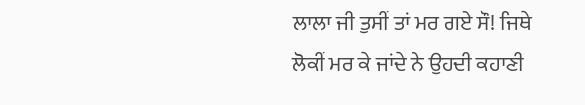ਲਾਲਾ ਜੀ ਤੁਸੀਂ ਤਾਂ ਮਰ ਗਏ ਸੌ! ਜਿਥੇ ਲੋਕੀਂ ਮਰ ਕੇ ਜਾਂਦੇ ਨੇ ਉਹਦੀ ਕਹਾਣੀ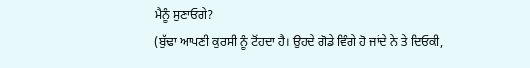ਮੈਨੂੰ ਸੁਣਾਓਗੇ?
(ਬੁੱਢਾ ਆਪਣੀ ਕੁਰਸੀ ਨੂੰ ਟੋਂਹਦਾ ਹੈ। ਉਹਦੇ ਗੋਡੇ ਵਿੰਗੇ ਹੋ ਜਾਂਦੇ ਨੇ ਤੇ ਦਿਓਕੀ,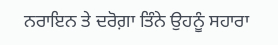ਨਰਾਇਨ ਤੇ ਦਰੋਗ਼ਾ ਤਿੰਨੇ ਉਹਨੂੰ ਸਹਾਰਾ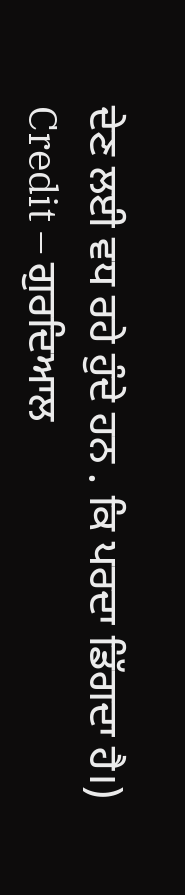ਦੇਣ ਲਈ ਵਧ ਰਹੇ ਹੁੰਦੇ ਹਨ . ਕਿ ਪਰਦਾ ਡਿੱਗਦਾ ਹੈ।)
Credit – ਗੁਰਦਿਆਲ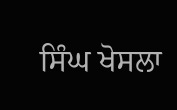ਸਿੰਘ ਖੋਸਲਾ